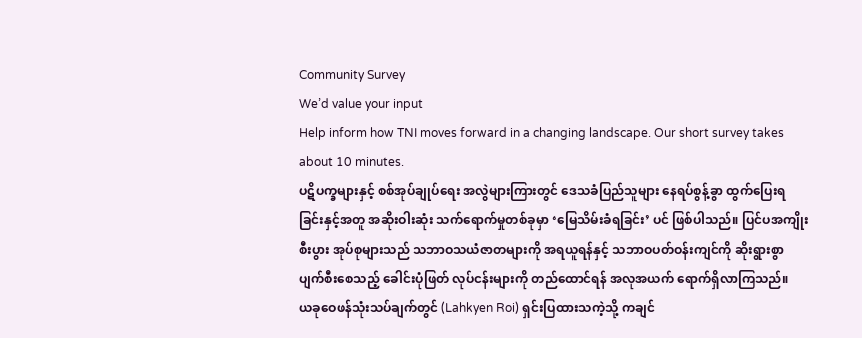Community Survey
We’d value your input
Help inform how TNI moves forward in a changing landscape. Our short survey takes about 10 minutes.
ပဋိပက္ခများနှင့် စစ်အုပ်ချုပ်ရေး အလွဲများကြားတွင် ဒေသခံပြည်သူများ နေရပ်စွန့်ခွာ ထွက်ပြေးရခြင်းနှင့်အတူ အဆိုးဝါးဆုံး သက်ရောက်မှုတစ်ခုမှာ ‘မြေသိမ်းခံရခြင်း’ ပင် ဖြစ်ပါသည်။ ပြင်ပအကျိုးစီးပွား အုပ်စုများသည် သဘာဝသယံဇာတများကို အရယူရန်နှင့် သဘာဝပတ်ဝန်းကျင်ကို ဆိုးရွားစွာ ပျက်စီးစေသည့် ခေါင်းပုံဖြတ် လုပ်ငန်းများကို တည်ထောင်ရန် အလုအယက် ရောက်ရှိလာကြသည်။
ယခုဝေဖန်သုံးသပ်ချက်တွင် (Lahkyen Roi) ရှင်းပြထားသကဲ့သို့ ကချင်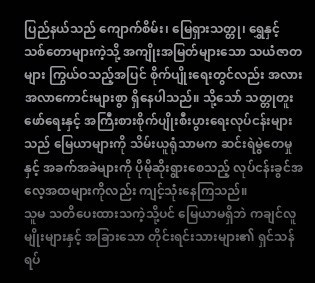ပြည်နယ်သည် ကျောက်စိမ်း၊ မြေရှားသတ္တု၊ ရွှေနှင့် သစ်တောများကဲ့သို့ အကျိုးအမြတ်များသော သယံဇာတများ ကြွယ်ဝသည့်အပြင် စိုက်ပျိုးရေးတွင်လည်း အလားအလာကောင်းများစွာ ရှိနေပါသည်။ သို့သော် သတ္တုတူးဖော်ရေးနှင့် အကြီးစားစိုက်ပျိုးစီးပွားရေးလုပ်ငန်းများသည် မြေယာများကို သိမ်းယူရုံသာမက ဆင်းရဲမွဲတေမှုနှင့် အခက်အခဲများကို ပိုမိုဆိုးရွားစေသည့် လုပ်ငန်းခွင်အလေ့အထများကိုလည်း ကျင့်သုံးနေကြသည်။
သူမ သတိပေးထားသကဲ့သို့ပင် မြေယာမရှိဘဲ ကချင်လူမျိုးများနှင့် အခြားသော တိုင်းရင်းသားများ၏ ရှင်သန်ရပ်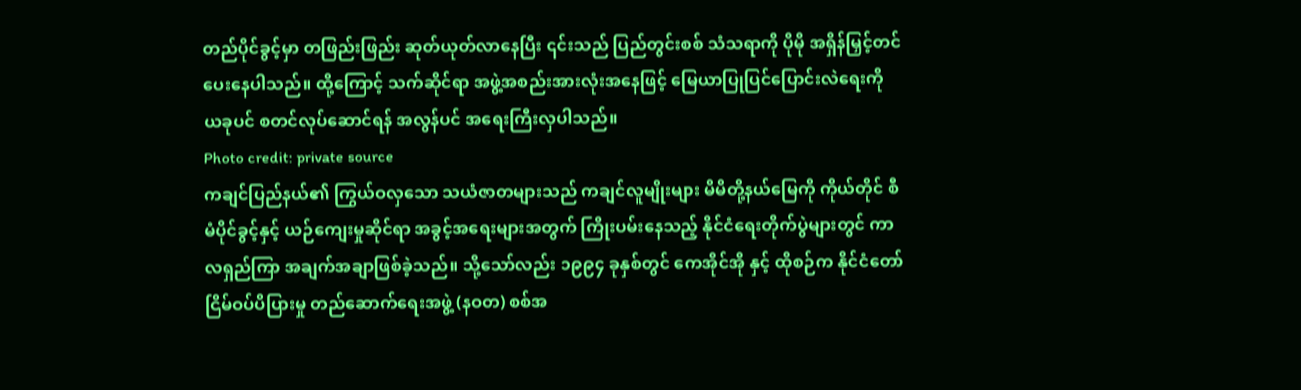တည်ပိုင်ခွင့်မှာ တဖြည်းဖြည်း ဆုတ်ယုတ်လာနေပြီး ၎င်းသည် ပြည်တွင်းစစ် သံသရာကို ပိုမို အရှိန်မြှင့်တင်ပေးနေပါသည်။ ထို့ကြောင့် သက်ဆိုင်ရာ အဖွဲ့အစည်းအားလုံးအနေဖြင့် မြေယာပြုပြင်ပြောင်းလဲရေးကို ယခုပင် စတင်လုပ်ဆောင်ရန် အလွန်ပင် အရေးကြီးလှပါသည်။
Photo credit: private source
ကချင်ပြည်နယ်၏ ကြွယ်ဝလှသော သယံဇာတများသည် ကချင်လူမျိုးများ မိမိတို့နယ်မြေကို ကိုယ်တိုင် စီမံပိုင်ခွင့်နှင့် ယဉ်ကျေးမှုဆိုင်ရာ အခွင့်အရေးများအတွက် ကြိုးပမ်းနေသည့် နိုင်ငံရေးတိုက်ပွဲများတွင် ကာလရှည်ကြာ အချက်အချာဖြစ်ခဲ့သည်။ သို့သော်လည်း ၁၉၉၄ ခုနှစ်တွင် ကေအိုင်အို နှင့် ထိုစဉ်က နိုင်ငံတော်ငြိမ်ဝပ်ပိပြားမှု တည်ဆောက်ရေးအဖွဲ့ (နဝတ) စစ်အ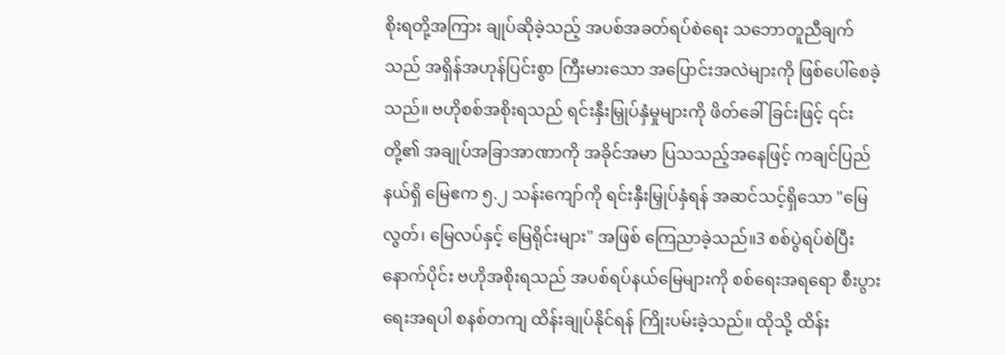စိုးရတို့အကြား ချုပ်ဆိုခဲ့သည့် အပစ်အခတ်ရပ်စဲရေး သဘောတူညီချက်သည် အရှိန်အဟုန်ပြင်းစွာ ကြီးမားသော အပြောင်းအလဲများကို ဖြစ်ပေါ်စေခဲ့သည်။ ဗဟိုစစ်အစိုးရသည် ရင်းနှီးမြှုပ်နှံမှုများကို ဖိတ်ခေါ်ခြင်းဖြင့် ၎င်းတို့၏ အချုပ်အခြာအာဏာကို အခိုင်အမာ ပြသသည့်အနေဖြင့် ကချင်ပြည်နယ်ရှိ မြေဧက ၅.၂ သန်းကျော်ကို ရင်းနှီးမြှုပ်နှံရန် အဆင်သင့်ရှိသော "မြေလွတ်၊ မြေလပ်နှင့် မြေရိုင်းများ" အဖြစ် ကြေညာခဲ့သည်။3 စစ်ပွဲရပ်စဲပြီးနောက်ပိုင်း ဗဟိုအစိုးရသည် အပစ်ရပ်နယ်မြေများကို စစ်ရေးအရရော စီးပွားရေးအရပါ စနစ်တကျ ထိန်းချုပ်နိုင်ရန် ကြိုးပမ်းခဲ့သည်။ ထိုသို့ ထိန်း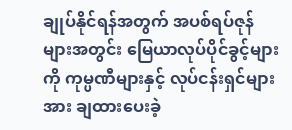ချုပ်နိုင်ရန်အတွက် အပစ်ရပ်ဇုန်များအတွင်း မြေယာလုပ်ပိုင်ခွင့်များကို ကုမ္ပဏီများနှင့် လုပ်ငန်းရှင်များအား ချထားပေးခဲ့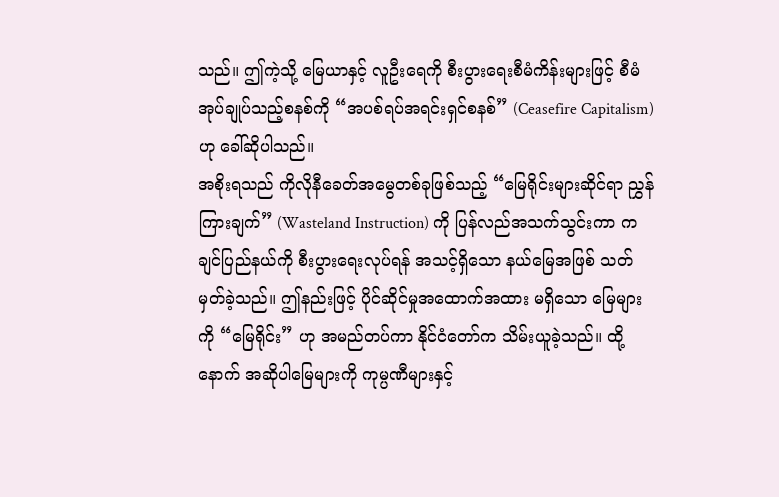သည်။ ဤကဲ့သို့ မြေယာနှင့် လူဦးရေကို စီးပွားရေးစီမံကိန်းများဖြင့် စီမံအုပ်ချုပ်သည့်စနစ်ကို “အပစ်ရပ်အရင်းရှင်စနစ်” (Ceasefire Capitalism) ဟု ခေါ်ဆိုပါသည်။
အစိုးရသည် ကိုလိုနီခေတ်အမွေတစ်ခုဖြစ်သည့် “မြေရိုင်းများဆိုင်ရာ ညွှန်ကြားချက်” (Wasteland Instruction) ကို ပြန်လည်အသက်သွင်းကာ ကချင်ပြည်နယ်ကို စီးပွားရေးလုပ်ရန် အသင့်ရှိသော နယ်မြေအဖြစ် သတ်မှတ်ခဲ့သည်။ ဤနည်းဖြင့် ပိုင်ဆိုင်မှုအထောက်အထား မရှိသော မြေများကို “မြေရိုင်း” ဟု အမည်တပ်ကာ နိုင်ငံတော်က သိမ်းယူခဲ့သည်။ ထို့နောက် အဆိုပါမြေများကို ကုမ္ပဏီများနှင့်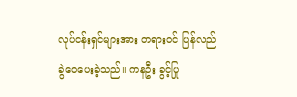လုပ်ငန်းရှင်များအား တရားဝင် ပြန်လည်ခွဲဝေပေးခဲ့သည်။ ကနဦး ခွင့်ပြု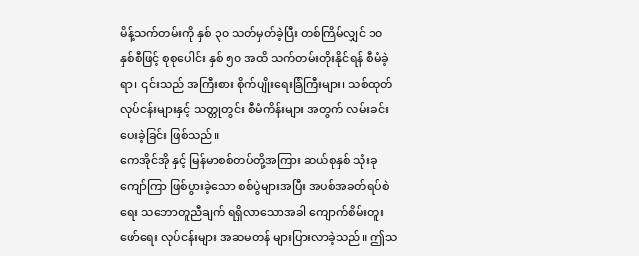မိန့်သက်တမ်းကို နှစ် ၃၀ သတ်မှတ်ခဲ့ပြီး တစ်ကြိမ်လျှင် ၁၀ နှစ်စီဖြင့် စုစုပေါင်း နှစ် ၅၀ အထိ သက်တမ်းတိုးနိုင်ရန် စီမံခဲ့ရာ၊ ၎င်းသည် အကြီးစား စိုက်ပျိုးရေးခြံကြီးများ၊ သစ်ထုတ်လုပ်ငန်းများနှင့် သတ္တုတွင်း စီမံကိန်းများ အတွက် လမ်းခင်းပေးခဲ့ခြင်း ဖြစ်သည်။
ကေအိုင်အို နှင့် မြန်မာစစ်တပ်တို့အကြား ဆယ်စုနှစ် သုံးခုကျော်ကြာ ဖြစ်ပွားခဲ့သော စစ်ပွဲများအပြီး အပစ်အခတ်ရပ်စဲရေး သဘောတူညီချက် ရရှိလာသောအခါ ကျောက်စိမ်းတူးဖော်ရေး လုပ်ငန်းများ အဆမတန် များပြားလာခဲ့သည်။ ဤသ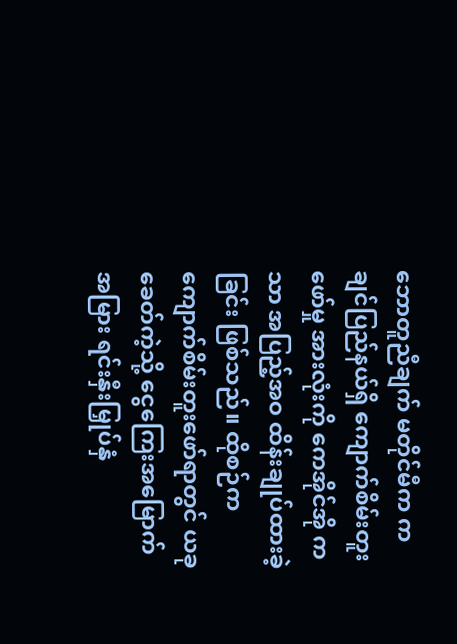ဘောတူညီချက် မတိုင်မီက ကချင်ပြည်နယ်ရှိ ကျောက်စိမ်းတူးဖော်မှု အားလုံးကို ကေအိုင်အို ကသာ အပြည့်အဝ ထိန်းချုပ်ထားခဲ့ခြင်း ဖြစ်သည်။ ထိုစဉ်က ကျောက်စိမ်းတူးဖော်ရာတွင် ယခုခေတ်ကဲ့သို့ ငွေကြေးအမြောက်အမြား ရင်းနှီးမြှုပ်နှံ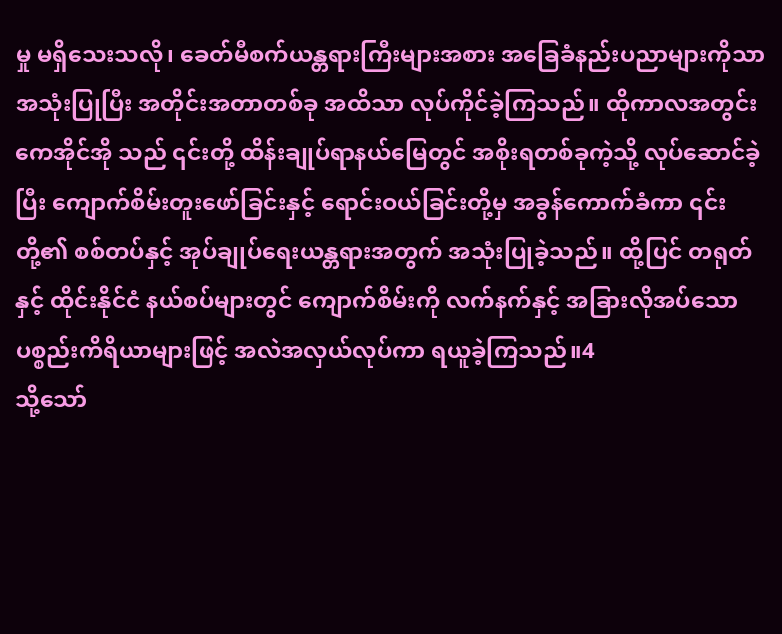မှု မရှိသေးသလို၊ ခေတ်မီစက်ယန္တရားကြီးများအစား အခြေခံနည်းပညာများကိုသာ အသုံးပြုပြီး အတိုင်းအတာတစ်ခု အထိသာ လုပ်ကိုင်ခဲ့ကြသည်။ ထိုကာလအတွင်း ကေအိုင်အို သည် ၎င်းတို့ ထိန်းချုပ်ရာနယ်မြေတွင် အစိုးရတစ်ခုကဲ့သို့ လုပ်ဆောင်ခဲ့ပြီး ကျောက်စိမ်းတူးဖော်ခြင်းနှင့် ရောင်းဝယ်ခြင်းတို့မှ အခွန်ကောက်ခံကာ ၎င်းတို့၏ စစ်တပ်နှင့် အုပ်ချုပ်ရေးယန္တရားအတွက် အသုံးပြုခဲ့သည်။ ထို့ပြင် တရုတ်နှင့် ထိုင်းနိုင်ငံ နယ်စပ်များတွင် ကျောက်စိမ်းကို လက်နက်နှင့် အခြားလိုအပ်သော ပစ္စည်းကိရိယာများဖြင့် အလဲအလှယ်လုပ်ကာ ရယူခဲ့ကြသည်။4
သို့သော်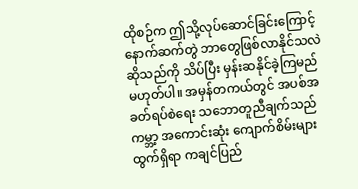ထိုစဉ်က ဤသို့လုပ်ဆောင်ခြင်းကြောင့် နောက်ဆက်တွဲ ဘာတွေဖြစ်လာနိုင်သလဲဆိုသည်ကို သိပ်ပြီး မှန်းဆနိုင်ခဲ့ကြမည်မဟုတ်ပါ။ အမှန်တကယ်တွင် အပစ်အခတ်ရပ်စဲရေး သဘောတူညီချက်သည် ကမ္ဘာ့ အကောင်းဆုံး ကျောက်စိမ်းများထွက်ရှိရာ ကချင်ပြည်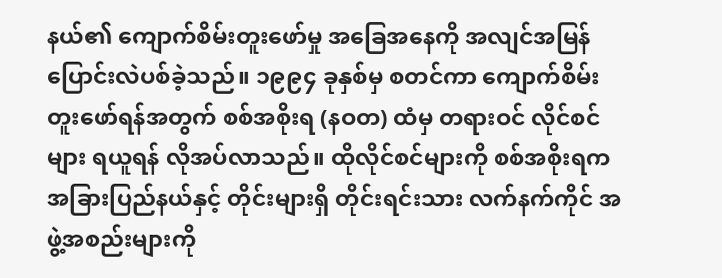နယ်၏ ကျောက်စိမ်းတူးဖော်မှု အခြေအနေကို အလျင်အမြန် ပြောင်းလဲပစ်ခဲ့သည်။ ၁၉၉၄ ခုနှစ်မှ စတင်ကာ ကျောက်စိမ်းတူးဖော်ရန်အတွက် စစ်အစိုးရ (နဝတ) ထံမှ တရားဝင် လိုင်စင်များ ရယူရန် လိုအပ်လာသည်။ ထိုလိုင်စင်များကို စစ်အစိုးရက အခြားပြည်နယ်နှင့် တိုင်းများရှိ တိုင်းရင်းသား လက်နက်ကိုင် အဖွဲ့အစည်းများကို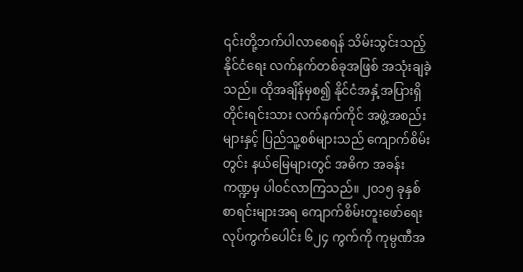၎င်းတို့ဘက်ပါလာစေရန် သိမ်းသွင်းသည့် နိုင်ငံရေး လက်နက်တစ်ခုအဖြစ် အသုံးချခဲ့သည်။ ထိုအချိန်မှစ၍ နိုင်ငံအနှံ့အပြားရှိ တိုင်းရင်းသား လက်နက်ကိုင် အဖွဲ့အစည်းများနှင့် ပြည်သူ့စစ်များသည် ကျောက်စိမ်းတွင်း နယ်မြေများတွင် အဓိက အခန်းကဏ္ဍမှ ပါဝင်လာကြသည်။ ၂၀၁၅ ခုနှစ် စာရင်းများအရ ကျောက်စိမ်းတူးဖော်ရေး လုပ်ကွက်ပေါင်း ၆၂၄ ကွက်ကို ကုမ္ပဏီအ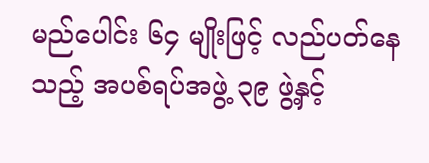မည်ပေါင်း ၆၄ မျိုးဖြင့် လည်ပတ်နေသည့် အပစ်ရပ်အဖွဲ့ ၃၉ ဖွဲ့နှင့်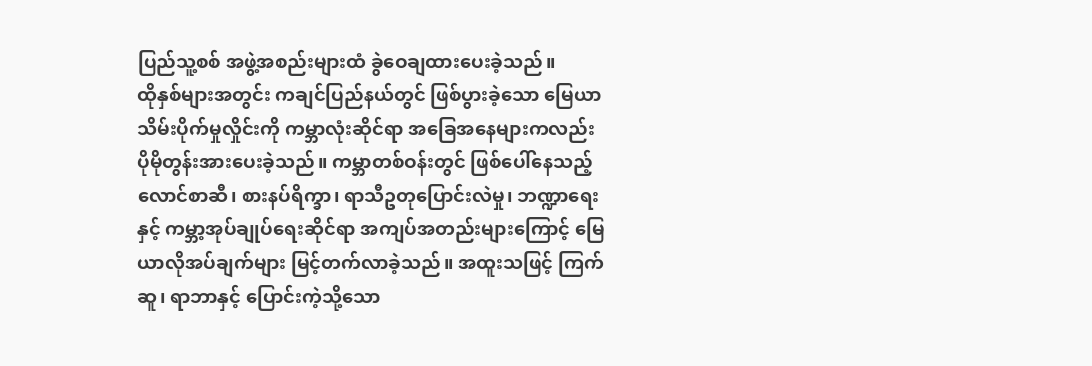ပြည်သူ့စစ် အဖွဲ့အစည်းများထံ ခွဲဝေချထားပေးခဲ့သည်။
ထိုနှစ်များအတွင်း ကချင်ပြည်နယ်တွင် ဖြစ်ပွားခဲ့သော မြေယာသိမ်းပိုက်မှုလှိုင်းကို ကမ္ဘာလုံးဆိုင်ရာ အခြေအနေများကလည်း ပိုမိုတွန်းအားပေးခဲ့သည်။ ကမ္ဘာတစ်ဝန်းတွင် ဖြစ်ပေါ်နေသည့် လောင်စာဆီ၊ စားနပ်ရိက္ခာ၊ ရာသီဥတုပြောင်းလဲမှု၊ ဘဏ္ဍာရေးနှင့် ကမ္ဘာ့အုပ်ချုပ်ရေးဆိုင်ရာ အကျပ်အတည်းများကြောင့် မြေယာလိုအပ်ချက်များ မြင့်တက်လာခဲ့သည်။ အထူးသဖြင့် ကြက်ဆူ၊ ရာဘာနှင့် ပြောင်းကဲ့သို့သော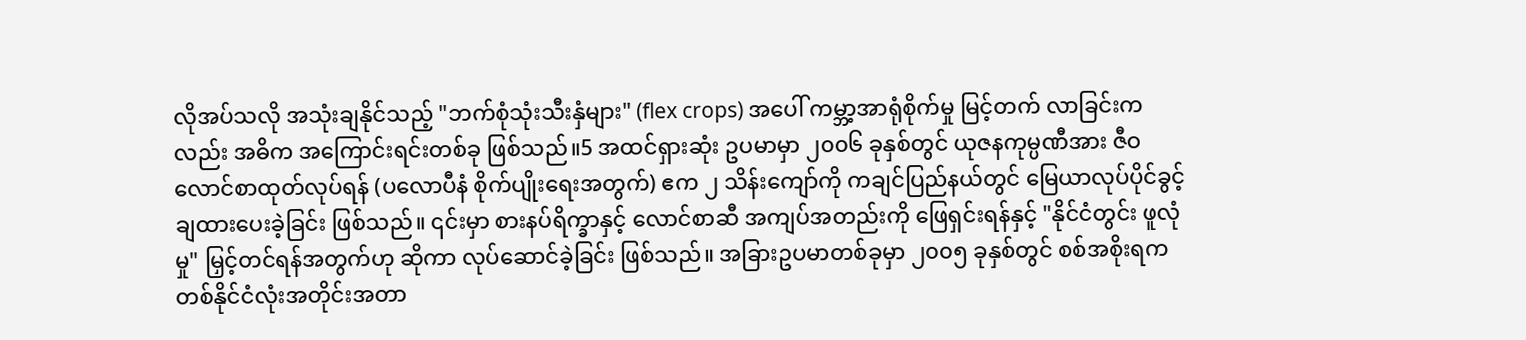လိုအပ်သလို အသုံးချနိုင်သည့် "ဘက်စုံသုံးသီးနှံများ" (flex crops) အပေါ် ကမ္ဘာ့အာရုံစိုက်မှု မြင့်တက် လာခြင်းကလည်း အဓိက အကြောင်းရင်းတစ်ခု ဖြစ်သည်။5 အထင်ရှားဆုံး ဥပမာမှာ ၂၀၀၆ ခုနှစ်တွင် ယုဇနကုမ္ပဏီအား ဇီဝလောင်စာထုတ်လုပ်ရန် (ပလောပီနံ စိုက်ပျိုးရေးအတွက်) ဧက ၂ သိန်းကျော်ကို ကချင်ပြည်နယ်တွင် မြေယာလုပ်ပိုင်ခွင့် ချထားပေးခဲ့ခြင်း ဖြစ်သည်။ ၎င်းမှာ စားနပ်ရိက္ခာနှင့် လောင်စာဆီ အကျပ်အတည်းကို ဖြေရှင်းရန်နှင့် "နိုင်ငံတွင်း ဖူလုံမှု" မြှင့်တင်ရန်အတွက်ဟု ဆိုကာ လုပ်ဆောင်ခဲ့ခြင်း ဖြစ်သည်။ အခြားဥပမာတစ်ခုမှာ ၂၀၀၅ ခုနှစ်တွင် စစ်အစိုးရက တစ်နိုင်ငံလုံးအတိုင်းအတာ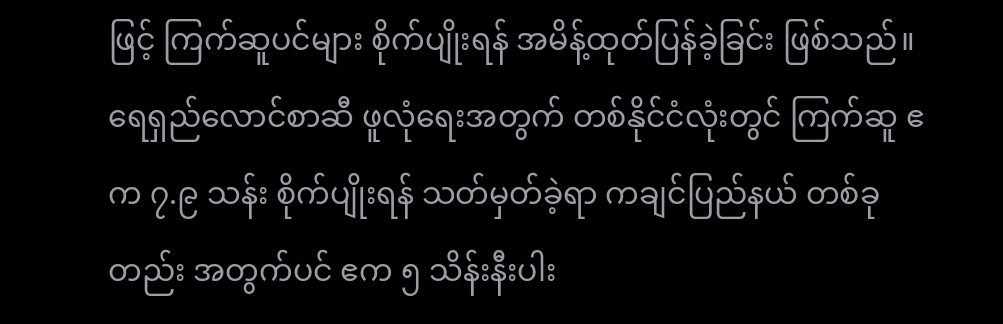ဖြင့် ကြက်ဆူပင်များ စိုက်ပျိုးရန် အမိန့်ထုတ်ပြန်ခဲ့ခြင်း ဖြစ်သည်။ ရေရှည်လောင်စာဆီ ဖူလုံရေးအတွက် တစ်နိုင်ငံလုံးတွင် ကြက်ဆူ ဧက ၇.၉ သန်း စိုက်ပျိုးရန် သတ်မှတ်ခဲ့ရာ ကချင်ပြည်နယ် တစ်ခုတည်း အတွက်ပင် ဧက ၅ သိန်းနီးပါး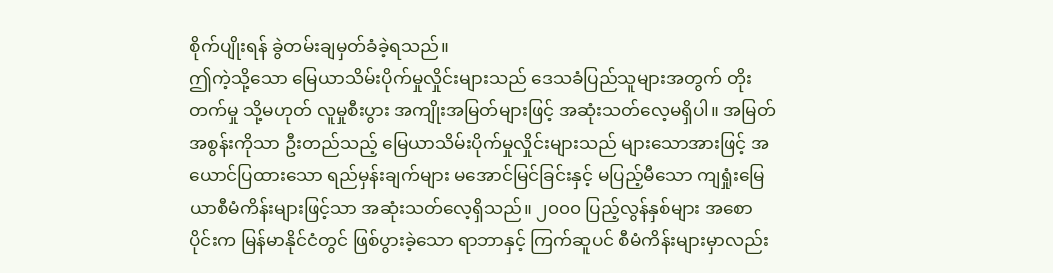စိုက်ပျိုးရန် ခွဲတမ်းချမှတ်ခံခဲ့ရသည်။
ဤကဲ့သို့သော မြေယာသိမ်းပိုက်မှုလှိုင်းများသည် ဒေသခံပြည်သူများအတွက် တိုးတက်မှု သို့မဟုတ် လူမှုစီးပွား အကျိုးအမြတ်များဖြင့် အဆုံးသတ်လေ့မရှိပါ။ အမြတ်အစွန်းကိုသာ ဦးတည်သည့် မြေယာသိမ်းပိုက်မှုလှိုင်းများသည် များသောအားဖြင့် အယောင်ပြထားသော ရည်မှန်းချက်များ မအောင်မြင်ခြင်းနှင့် မပြည့်မီသော ကျရှုံးမြေယာစီမံကိန်းများဖြင့်သာ အဆုံးသတ်လေ့ရှိသည်။ ၂၀၀၀ ပြည့်လွန်နှစ်များ အစောပိုင်းက မြန်မာနိုင်ငံတွင် ဖြစ်ပွားခဲ့သော ရာဘာနှင့် ကြက်ဆူပင် စီမံကိန်းများမှာလည်း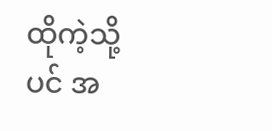ထိုကဲ့သို့ပင် အ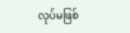လုပ်မဖြစ်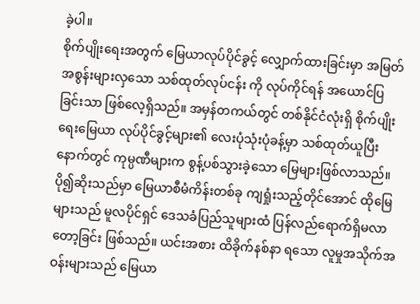ခဲ့ပါ။
စိုက်ပျိုးရေးအတွက် မြေယာလုပ်ပိုင်ခွင့် လျှောက်ထားခြင်းမှာ အမြတ်အစွန်းများလှသော သစ်ထုတ်လုပ်ငန်း ကို လုပ်ကိုင်ရန် အယောင်ပြခြင်းသာ ဖြစ်လေ့ရှိသည်။ အမှန်တကယ်တွင် တစ်နိုင်ငံလုံးရှိ စိုက်ပျိုးရေးမြေယာ လုပ်ပိုင်ခွင့်များ၏ လေးပုံသုံးပုံခန့်မှာ သစ်ထုတ်ယူပြီးနောက်တွင် ကုမ္ပဏီများက စွန့်ပစ်သွားခဲ့သော မြေများဖြစ်လာသည်။ ပို၍ဆိုးသည်မှာ မြေယာစီမံကိန်းတစ်ခု ကျရှုံးသည့်တိုင်အောင် ထိုမြေများသည် မူလပိုင်ရှင် ဒေသခံပြည်သူများထံ ပြန်လည်ရောက်ရှိမလာတော့ခြင်း ဖြစ်သည်။ ယင်းအစား ထိခိုက်နစ်နာ ရသော လူမှုအသိုက်အဝန်းများသည် မြေယာ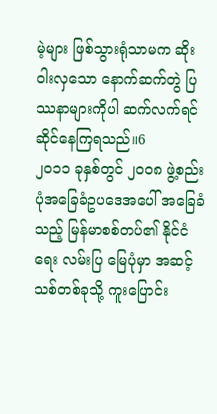မဲ့များ ဖြစ်သွားရုံသာမက ဆိုးဝါးလှသော နောက်ဆက်တွဲ ပြဿနာများကိုပါ ဆက်လက်ရင်ဆိုင်နေကြရသည်။6
၂၀၁၁ ခုနှစ်တွင် ၂၀၀၈ ဖွဲ့စည်းပုံအခြေခံဥပဒေအပေါ် အခြေခံသည့် မြန်မာစစ်တပ်၏ နိုင်ငံရေး လမ်းပြ မြေပုံမှာ အဆင့်သစ်တစ်ခုသို့ ကူးပြောင်း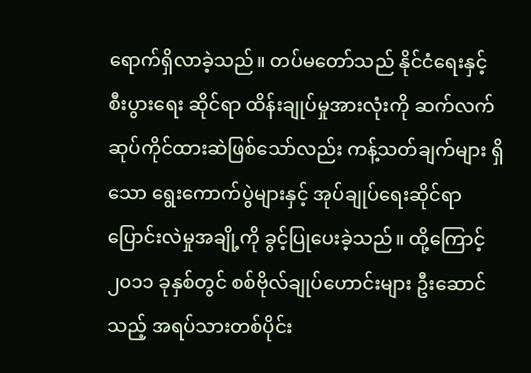ရောက်ရှိလာခဲ့သည်။ တပ်မတော်သည် နိုင်ငံရေးနှင့် စီးပွားရေး ဆိုင်ရာ ထိန်းချုပ်မှုအားလုံးကို ဆက်လက်ဆုပ်ကိုင်ထားဆဲဖြစ်သော်လည်း ကန့်သတ်ချက်များ ရှိသော ရွေးကောက်ပွဲများနှင့် အုပ်ချုပ်ရေးဆိုင်ရာ ပြောင်းလဲမှုအချို့ကို ခွင့်ပြုပေးခဲ့သည်။ ထို့ကြောင့် ၂၀၁၁ ခုနှစ်တွင် စစ်ဗိုလ်ချုပ်ဟောင်းများ ဦးဆောင်သည့် အရပ်သားတစ်ပိုင်း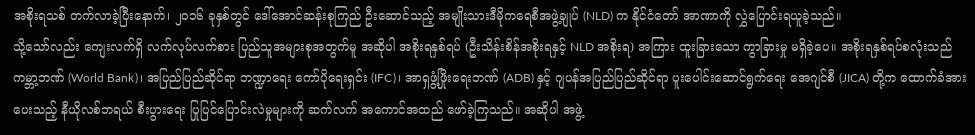အစိုးရသစ် တက်လာခဲ့ပြီးနောက်၊ ၂၀၁၆ ခုနှစ်တွင် ဒေါ်အောင်ဆန်းစုကြည် ဦးဆောင်သည့် အမျိုးသားဒီမိုကရေစီအဖွဲ့ချုပ် (NLD) က နိုင်ငံတော် အာဏာကို လွှဲပြောင်းရယူခဲ့သည်။
သို့သော်လည်း ကျေးလက်ရှိ လက်လုပ်လက်စား ပြည်သူအများစုအတွက်မူ အဆိုပါ အစိုးရနှစ်ရပ် (ဦးသိန်းစိန်အစိုးရနှင့် NLD အစိုးရ) အကြား ထူးခြားသော ကွာခြားမှု မရှိခဲ့ပေ။ အစိုးရနှစ်ရပ်စလုံးသည် ကမ္ဘာ့ဘဏ် (World Bank)၊ အပြည်ပြည်ဆိုင်ရာ ဘဏ္ဍာရေး ကော်ပိုရေးရှင်း (IFC)၊ အာရှဖွံ့ဖြိုးရေးဘဏ် (ADB) နှင့် ဂျပန်အပြည်ပြည်ဆိုင်ရာ ပူးပေါင်းဆောင်ရွက်ရေး အေဂျင်စီ (JICA) တို့က ထောက်ခံအားပေးသည့် နီယိုလစ်ဘရယ် စီးပွားရေး ပြုပြင်ပြောင်းလဲမှုများကို ဆက်လက် အကောင်အထည် ဖော်ခဲ့ကြသည်။ အဆိုပါ အဖွဲ့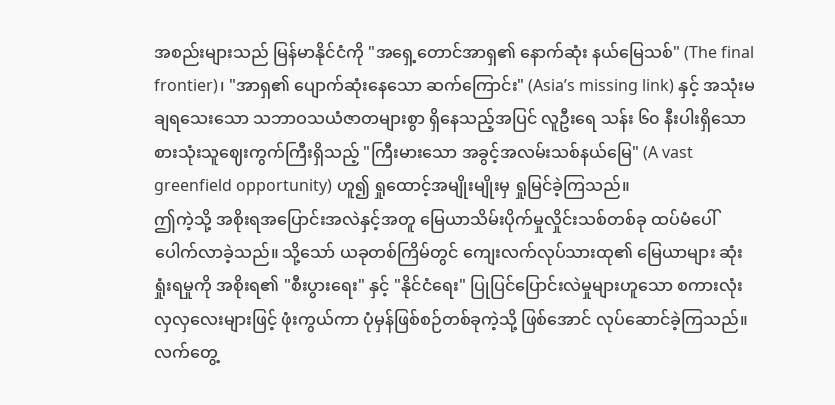အစည်းများသည် မြန်မာနိုင်ငံကို "အရှေ့တောင်အာရှ၏ နောက်ဆုံး နယ်မြေသစ်" (The final frontier)၊ "အာရှ၏ ပျောက်ဆုံးနေသော ဆက်ကြောင်း" (Asia’s missing link) နှင့် အသုံးမချရသေးသော သဘာဝသယံဇာတများစွာ ရှိနေသည့်အပြင် လူဦးရေ သန်း ၆၀ နီးပါးရှိသော စားသုံးသူဈေးကွက်ကြီးရှိသည့် "ကြီးမားသော အခွင့်အလမ်းသစ်နယ်မြေ" (A vast greenfield opportunity) ဟူ၍ ရှုထောင့်အမျိုးမျိုးမှ ရှုမြင်ခဲ့ကြသည်။
ဤကဲ့သို့ အစိုးရအပြောင်းအလဲနှင့်အတူ မြေယာသိမ်းပိုက်မှုလှိုင်းသစ်တစ်ခု ထပ်မံပေါ်ပေါက်လာခဲ့သည်။ သို့သော် ယခုတစ်ကြိမ်တွင် ကျေးလက်လုပ်သားထု၏ မြေယာများ ဆုံးရှုံးရမှုကို အစိုးရ၏ "စီးပွားရေး" နှင့် "နိုင်ငံရေး" ပြုပြင်ပြောင်းလဲမှုများဟူသော စကားလုံးလှလှလေးများဖြင့် ဖုံးကွယ်ကာ ပုံမှန်ဖြစ်စဉ်တစ်ခုကဲ့သို့ ဖြစ်အောင် လုပ်ဆောင်ခဲ့ကြသည်။ လက်တွေ့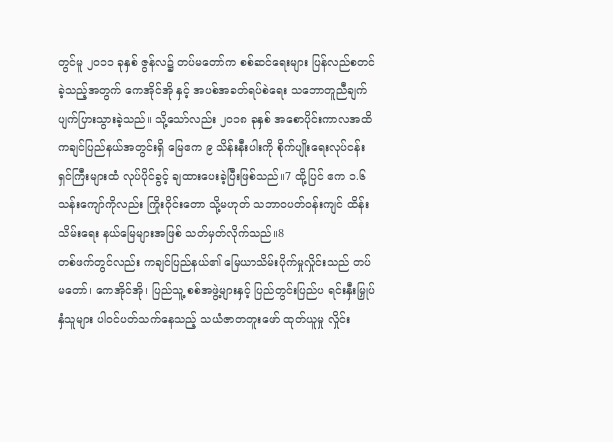တွင်မူ ၂၀၁၁ ခုနှစ် ဇွန်လ၌ တပ်မတော်က စစ်ဆင်ရေးများ ပြန်လည်စတင်ခဲ့သည့်အတွက် ကေအိုင်အို နှင့် အပစ်အခတ်ရပ်စဲရေး သဘောတူညီချက် ပျက်ပြားသွားခဲ့သည်။ သို့သော်လည်း ၂၀၁၈ ခုနှစ် အစောပိုင်းကာလအထိ ကချင်ပြည်နယ်အတွင်းရှိ မြေဧက ၉ သိန်းနီးပါးကို စိုက်ပျိုးရေးလုပ်ငန်းရှင်ကြီးများထံ လုပ်ပိုင်ခွင့် ချထားပေးခဲ့ပြီးဖြစ်သည်။7 ထို့ပြင် ဧက ၁.၆ သန်းကျော်ကိုလည်း ကြိုးဝိုင်းတော သို့မဟုတ် သဘာဝပတ်ဝန်းကျင် ထိန်းသိမ်းရေး နယ်မြေများအဖြစ် သတ်မှတ်လိုက်သည်။8
တစ်ဖက်တွင်လည်း ကချင်ပြည်နယ်၏ မြေယာသိမ်းပိုက်မှုလှိုင်းသည် တပ်မတော်၊ ကေအိုင်အို၊ ပြည်သူ့ စစ်အဖွဲ့များနှင့် ပြည်တွင်းပြည်ပ ရင်းနှီးမြှုပ်နှံသူများ ပါဝင်ပတ်သက်နေသည့် သယံဇာတတူးဖော် ထုတ်ယူမှု လှိုင်း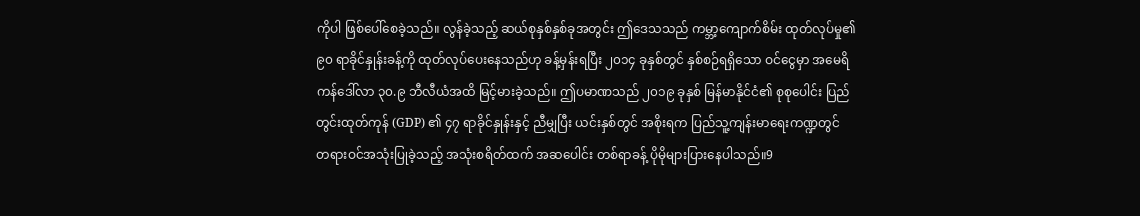ကိုပါ ဖြစ်ပေါ်စေခဲ့သည်။ လွန်ခဲ့သည့် ဆယ်စုနှစ်နှစ်ခုအတွင်း ဤဒေသသည် ကမ္ဘာ့ကျောက်စိမ်း ထုတ်လုပ်မှု၏ ၉၀ ရာခိုင်နှုန်းခန့်ကို ထုတ်လုပ်ပေးနေသည်ဟု ခန့်မှန်းရပြီး ၂၀၁၄ ခုနှစ်တွင် နှစ်စဉ်ရရှိသော ဝင်ငွေမှာ အမေရိကန်ဒေါ်လာ ၃၀.၉ ဘီလီယံအထိ မြင့်မားခဲ့သည်။ ဤပမာဏသည် ၂၀၁၉ ခုနှစ် မြန်မာနိုင်ငံ၏ စုစုပေါင်း ပြည်တွင်းထုတ်ကုန် (GDP) ၏ ၄၇ ရာခိုင်နှုန်းနှင့် ညီမျှပြီး ယင်းနှစ်တွင် အစိုးရက ပြည်သူ့ကျန်းမာရေးကဏ္ဍတွင် တရားဝင်အသုံးပြုခဲ့သည့် အသုံးစရိတ်ထက် အဆပေါင်း တစ်ရာခန့် ပိုမိုများပြားနေပါသည်။9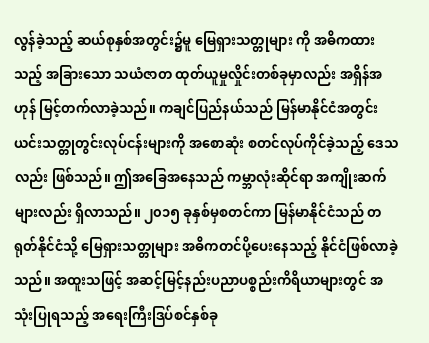လွန်ခဲ့သည့် ဆယ်စုနှစ်အတွင်း၌မူ မြေရှားသတ္တုများ ကို အဓိကထားသည့် အခြားသော သယံဇာတ ထုတ်ယူမှုလှိုင်းတစ်ခုမှာလည်း အရှိန်အဟုန် မြင့်တက်လာခဲ့သည်။ ကချင်ပြည်နယ်သည် မြန်မာနိုင်ငံအတွင်း ယင်းသတ္တုတွင်းလုပ်ငန်းများကို အစောဆုံး စတင်လုပ်ကိုင်ခဲ့သည့် ဒေသလည်း ဖြစ်သည်။ ဤအခြေအနေသည် ကမ္ဘာလုံးဆိုင်ရာ အကျိုးဆက်များလည်း ရှိလာသည်။ ၂၀၁၅ ခုနှစ်မှစတင်ကာ မြန်မာနိုင်ငံသည် တရုတ်နိုင်ငံသို့ မြေရှားသတ္တုများ အဓိကတင်ပို့ပေးနေသည့် နိုင်ငံဖြစ်လာခဲ့သည်။ အထူးသဖြင့် အဆင့်မြင့်နည်းပညာပစ္စည်းကိရိယာများတွင် အသုံးပြုရသည့် အရေးကြီးဒြပ်စင်နှစ်ခု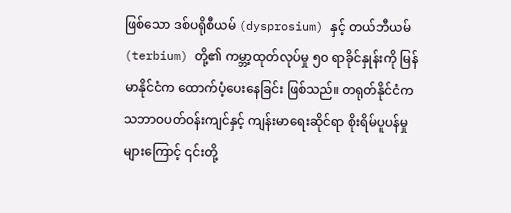ဖြစ်သော ဒစ်ပရိုစီယမ် (dysprosium) နှင့် တယ်ဘီယမ် (terbium) တို့၏ ကမ္ဘာ့ထုတ်လုပ်မှု ၅၀ ရာခိုင်နှုန်းကို မြန်မာနိုင်ငံက ထောက်ပံ့ပေးနေခြင်း ဖြစ်သည်။ တရုတ်နိုင်ငံက သဘာဝပတ်ဝန်းကျင်နှင့် ကျန်းမာရေးဆိုင်ရာ စိုးရိမ်ပူပန်မှုများကြောင့် ၎င်းတို့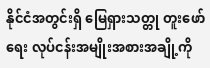နိုင်ငံအတွင်းရှိ မြေရှားသတ္တု တူးဖော်ရေး လုပ်ငန်းအမျိုးအစားအချို့ကို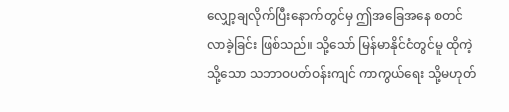လျှော့ချလိုက်ပြီးနောက်တွင်မှ ဤအခြေအနေ စတင်လာခဲ့ခြင်း ဖြစ်သည်။ သို့သော် မြန်မာနိုင်ငံတွင်မူ ထိုကဲ့သို့သော သဘာဝပတ်ဝန်းကျင် ကာကွယ်ရေး သို့မဟုတ်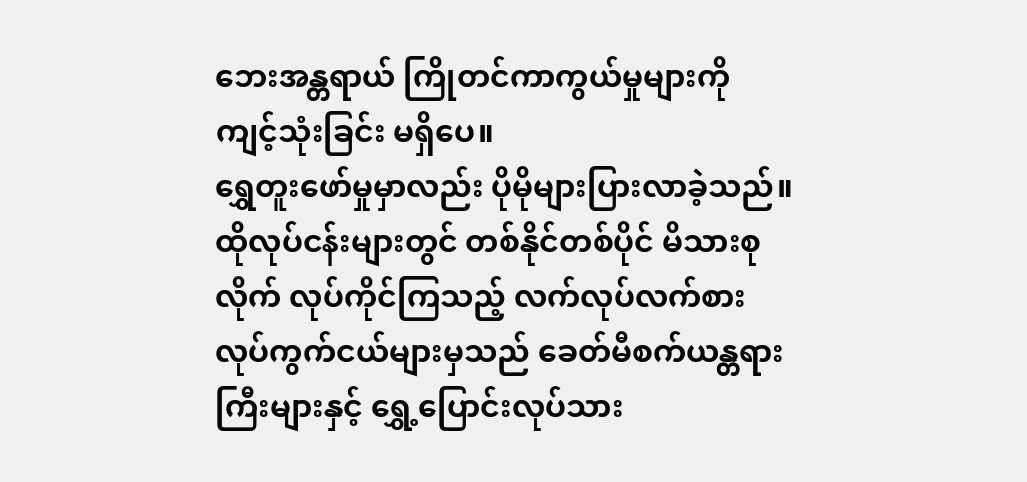ဘေးအန္တရာယ် ကြိုတင်ကာကွယ်မှုများကို ကျင့်သုံးခြင်း မရှိပေ။
ရွှေတူးဖော်မှုမှာလည်း ပိုမိုများပြားလာခဲ့သည်။ ထိုလုပ်ငန်းများတွင် တစ်နိုင်တစ်ပိုင် မိသားစုလိုက် လုပ်ကိုင်ကြသည့် လက်လုပ်လက်စား လုပ်ကွက်ငယ်များမှသည် ခေတ်မီစက်ယန္တရားကြီးများနှင့် ရွှေ့ပြောင်းလုပ်သား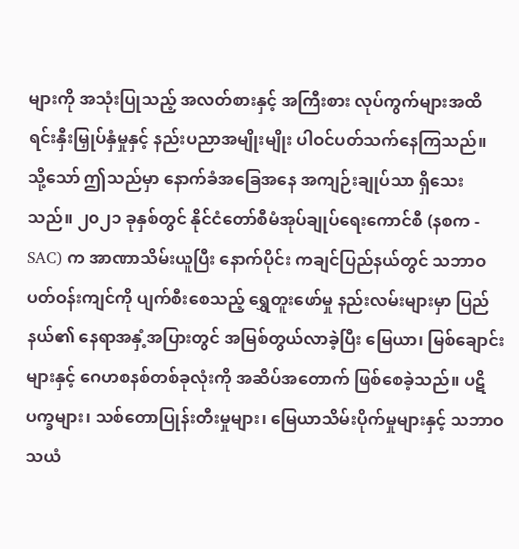များကို အသုံးပြုသည့် အလတ်စားနှင့် အကြီးစား လုပ်ကွက်များအထိ ရင်းနှီးမြှုပ်နှံမှုနှင့် နည်းပညာအမျိုးမျိုး ပါဝင်ပတ်သက်နေကြသည်။ သို့သော် ဤသည်မှာ နောက်ခံအခြေအနေ အကျဉ်းချုပ်သာ ရှိသေးသည်။ ၂၀၂၁ ခုနှစ်တွင် နိုင်ငံတော်စီမံအုပ်ချုပ်ရေးကောင်စီ (နစက - SAC) က အာဏာသိမ်းယူပြီး နောက်ပိုင်း ကချင်ပြည်နယ်တွင် သဘာဝပတ်ဝန်းကျင်ကို ပျက်စီးစေသည့် ရွှေတူးဖော်မှု နည်းလမ်းများမှာ ပြည်နယ်၏ နေရာအနှံ့အပြားတွင် အမြစ်တွယ်လာခဲ့ပြီး မြေယာ၊ မြစ်ချောင်းများနှင့် ဂေဟစနစ်တစ်ခုလုံးကို အဆိပ်အတောက် ဖြစ်စေခဲ့သည်။ ပဋိပက္ခများ၊ သစ်တောပြုန်းတီးမှုများ၊ မြေယာသိမ်းပိုက်မှုများနှင့် သဘာဝသယံ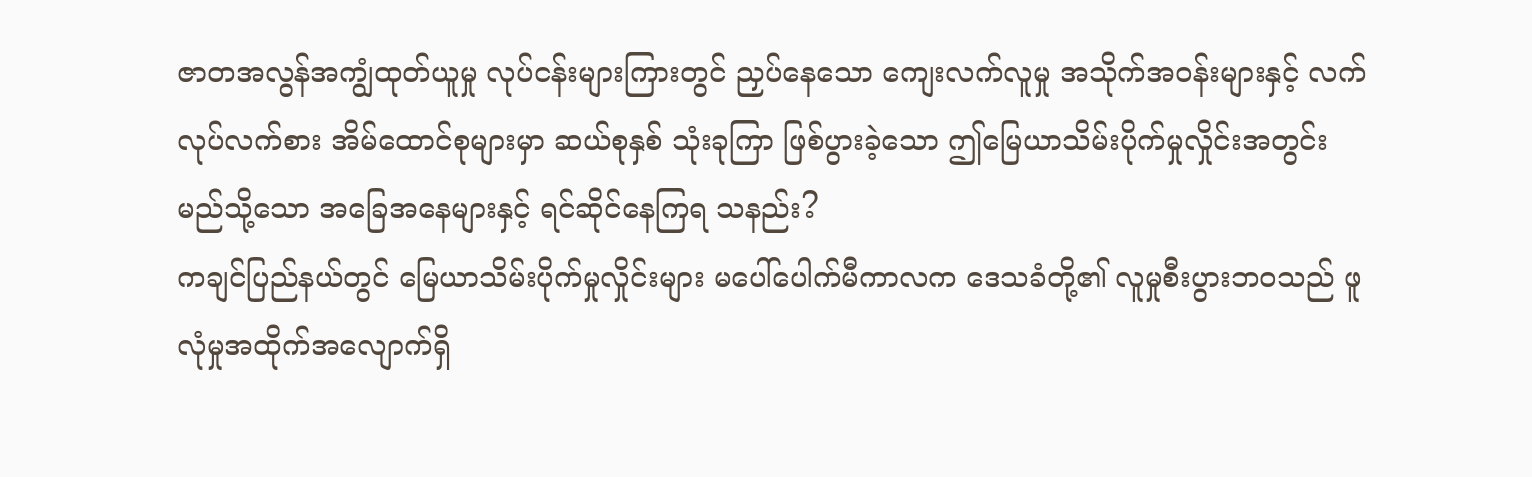ဇာတအလွန်အကျွံထုတ်ယူမှု လုပ်ငန်းများကြားတွင် ညှပ်နေသော ကျေးလက်လူမှု အသိုက်အဝန်းများနှင့် လက်လုပ်လက်စား အိမ်ထောင်စုများမှာ ဆယ်စုနှစ် သုံးခုကြာ ဖြစ်ပွားခဲ့သော ဤမြေယာသိမ်းပိုက်မှုလှိုင်းအတွင်း မည်သို့သော အခြေအနေများနှင့် ရင်ဆိုင်နေကြရ သနည်း?
ကချင်ပြည်နယ်တွင် မြေယာသိမ်းပိုက်မှုလှိုင်းများ မပေါ်ပေါက်မီကာလက ဒေသခံတို့၏ လူမှုစီးပွားဘဝသည် ဖူလုံမှုအထိုက်အလျောက်ရှိ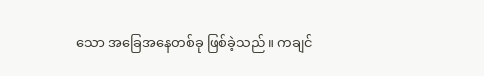သော အခြေအနေတစ်ခု ဖြစ်ခဲ့သည်။ ကချင်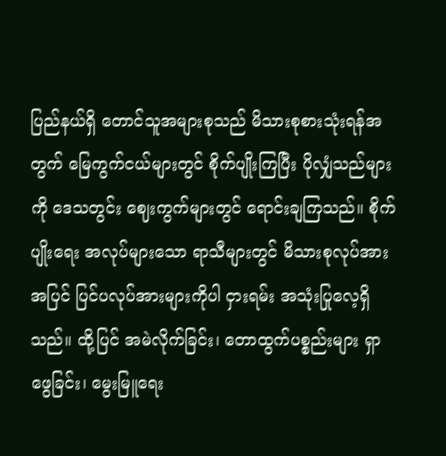ပြည်နယ်ရှိ တောင်သူအများစုသည် မိသားစုစားသုံးရန်အတွက် မြေကွက်ငယ်များတွင် စိုက်ပျိုးကြပြီး ပိုလျှံသည်များကို ဒေသတွင်း ဈေးကွက်များတွင် ရောင်းချကြသည်။ စိုက်ပျိုးရေး အလုပ်များသော ရာသီများတွင် မိသားစုလုပ်အားအပြင် ပြင်ပလုပ်အားများကိုပါ ငှားရမ်း အသုံးပြုလေ့ရှိသည်။ ထို့ပြင် အမဲလိုက်ခြင်း၊ တောထွက်ပစ္စည်းများ ရှာဖွေခြင်း၊ မွေးမြူရေး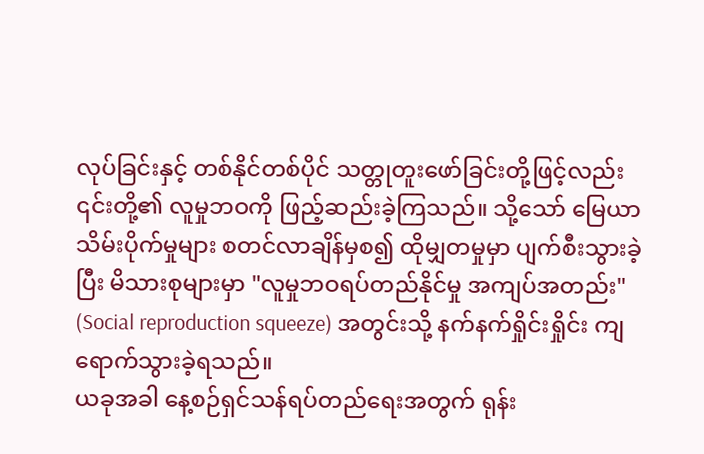လုပ်ခြင်းနှင့် တစ်နိုင်တစ်ပိုင် သတ္တုတူးဖော်ခြင်းတို့ဖြင့်လည်း ၎င်းတို့၏ လူမှုဘဝကို ဖြည့်ဆည်းခဲ့ကြသည်။ သို့သော် မြေယာသိမ်းပိုက်မှုများ စတင်လာချိန်မှစ၍ ထိုမျှတမှုမှာ ပျက်စီးသွားခဲ့ပြီး မိသားစုများမှာ "လူမှုဘဝရပ်တည်နိုင်မှု အကျပ်အတည်း" (Social reproduction squeeze) အတွင်းသို့ နက်နက်ရှိုင်းရှိုင်း ကျရောက်သွားခဲ့ရသည်။
ယခုအခါ နေ့စဉ်ရှင်သန်ရပ်တည်ရေးအတွက် ရုန်း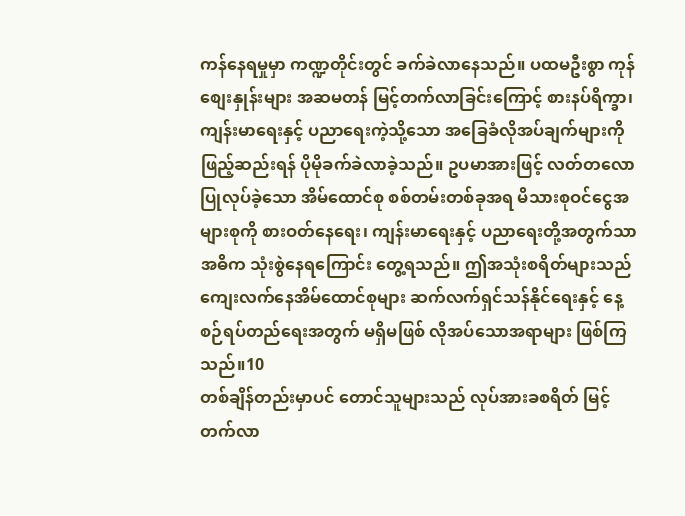ကန်နေရမှုမှာ ကဏ္ဍတိုင်းတွင် ခက်ခဲလာနေသည်။ ပထမဦးစွာ ကုန်စျေးနှုန်းများ အဆမတန် မြင့်တက်လာခြင်းကြောင့် စားနပ်ရိက္ခာ၊ ကျန်းမာရေးနှင့် ပညာရေးကဲ့သို့သော အခြေခံလိုအပ်ချက်များကို ဖြည့်ဆည်းရန် ပိုမိုခက်ခဲလာခဲ့သည်။ ဥပမာအားဖြင့် လတ်တလော ပြုလုပ်ခဲ့သော အိမ်ထောင်စု စစ်တမ်းတစ်ခုအရ မိသားစုဝင်ငွေအများစုကို စားဝတ်နေရေး၊ ကျန်းမာရေးနှင့် ပညာရေးတို့အတွက်သာ အဓိက သုံးစွဲနေရကြောင်း တွေ့ရသည်။ ဤအသုံးစရိတ်များသည် ကျေးလက်နေအိမ်ထောင်စုများ ဆက်လက်ရှင်သန်နိုင်ရေးနှင့် နေ့စဉ်ရပ်တည်ရေးအတွက် မရှိမဖြစ် လိုအပ်သောအရာများ ဖြစ်ကြသည်။10
တစ်ချိန်တည်းမှာပင် တောင်သူများသည် လုပ်အားခစရိတ် မြင့်တက်လာ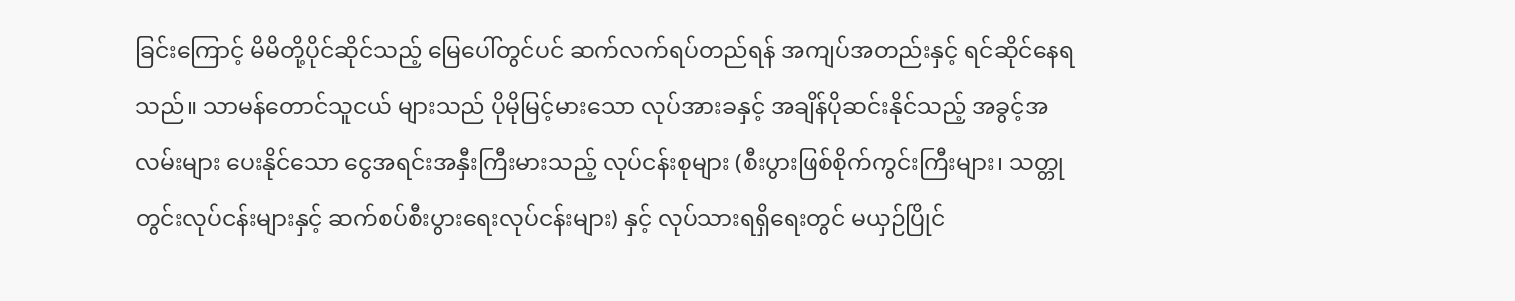ခြင်းကြောင့် မိမိတို့ပိုင်ဆိုင်သည့် မြေပေါ်တွင်ပင် ဆက်လက်ရပ်တည်ရန် အကျပ်အတည်းနှင့် ရင်ဆိုင်နေရသည်။ သာမန်တောင်သူငယ် များသည် ပိုမိုမြင့်မားသော လုပ်အားခနှင့် အချိန်ပိုဆင်းနိုင်သည့် အခွင့်အလမ်းများ ပေးနိုင်သော ငွေအရင်းအနှီးကြီးမားသည့် လုပ်ငန်းစုများ (စီးပွားဖြစ်စိုက်ကွင်းကြီးများ၊ သတ္တုတွင်းလုပ်ငန်းများနှင့် ဆက်စပ်စီးပွားရေးလုပ်ငန်းများ) နှင့် လုပ်သားရရှိရေးတွင် မယှဉ်ပြိုင်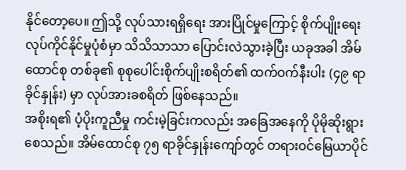နိုင်တော့ပေ။ ဤသို့ လုပ်သားရရှိရေး အားပြိုင်မှုကြောင့် စိုက်ပျိုးရေးလုပ်ကိုင်နိုင်မှုပုံစံမှာ သိသိသာသာ ပြောင်းလဲသွားခဲ့ပြီး ယခုအခါ အိမ်ထောင်စု တစ်ခု၏ စုစုပေါင်းစိုက်ပျိုးစရိတ်၏ ထက်ဝက်နီးပါး (၄၉ ရာခိုင်နှုန်း) မှာ လုပ်အားခစရိတ် ဖြစ်နေသည်။
အစိုးရ၏ ပံ့ပိုးကူညီမှု ကင်းမဲ့ခြင်းကလည်း အခြေအနေကို ပိုမိုဆိုးရွားစေသည်။ အိမ်ထောင်စု ၇၅ ရာခိုင်နှုန်းကျော်တွင် တရားဝင်မြေယာပိုင်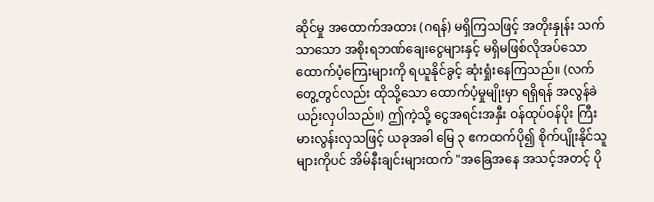ဆိုင်မှု အထောက်အထား (ဂရန်) မရှိကြသဖြင့် အတိုးနှုန်း သက်သာသော အစိုးရဘဏ်ချေးငွေများနှင့် မရှိမဖြစ်လိုအပ်သော ထောက်ပံ့ကြေးများကို ရယူနိုင်ခွင့် ဆုံးရှုံးနေကြသည်။ (လက်တွေ့တွင်လည်း ထိုသို့သော ထောက်ပံ့မှုမျိုးမှာ ရရှိရန် အလွန်ခဲယဉ်းလှပါသည်။) ဤကဲ့သို့ ငွေအရင်းအနှီး ဝန်ထုပ်ဝန်ပိုး ကြီးမားလွန်းလှသဖြင့် ယခုအခါ မြေ ၃ ဧကထက်ပို၍ စိုက်ပျိုးနိုင်သူများကိုပင် အိမ်နီးချင်းများထက် "အခြေအနေ အသင့်အတင့် ပို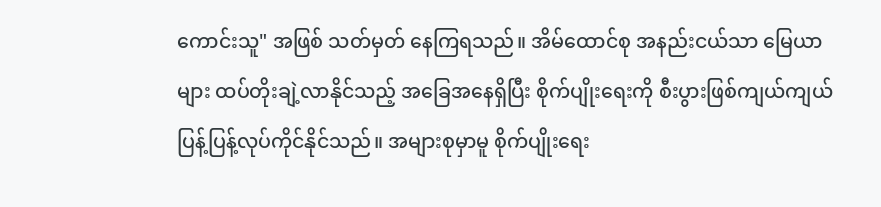ကောင်းသူ" အဖြစ် သတ်မှတ် နေကြရသည်။ အိမ်ထောင်စု အနည်းငယ်သာ မြေယာများ ထပ်တိုးချဲ့လာနိုင်သည့် အခြေအနေရှိပြီး စိုက်ပျိုးရေးကို စီးပွားဖြစ်ကျယ်ကျယ်ပြန့်ပြန့်လုပ်ကိုင်နိုင်သည်။ အများစုမှာမူ စိုက်ပျိုးရေး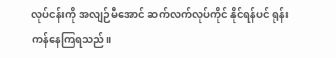လုပ်ငန်းကို အလျဉ်မီအောင် ဆက်လက်လုပ်ကိုင် နိုင်ရန်ပင် ရုန်းကန်နေကြရသည်။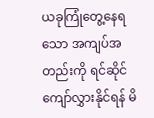ယခုကြုံတွေ့နေရသော အကျပ်အတည်းကို ရင်ဆိုင်ကျော်လွှားနိုင်ရန် မိ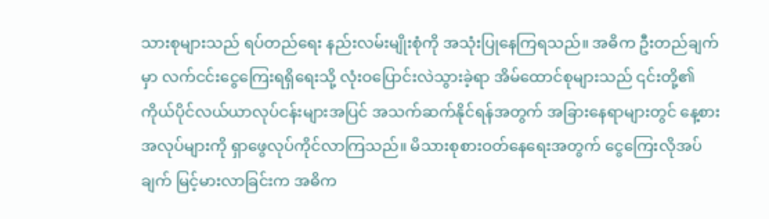သားစုများသည် ရပ်တည်ရေး နည်းလမ်းမျိုးစုံကို အသုံးပြုနေကြရသည်။ အဓိက ဦးတည်ချက်မှာ လက်ငင်းငွေကြေးရရှိရေးသို့ လုံးဝပြောင်းလဲသွားခဲ့ရာ အိမ်ထောင်စုများသည် ၎င်းတို့၏ ကိုယ်ပိုင်လယ်ယာလုပ်ငန်းများအပြင် အသက်ဆက်နိုင်ရန်အတွက် အခြားနေရာများတွင် နေ့စားအလုပ်များကို ရှာဖွေလုပ်ကိုင်လာကြသည်။ မိသားစုစားဝတ်နေရေးအတွက် ငွေကြေးလိုအပ်ချက် မြင့်မားလာခြင်းက အဓိက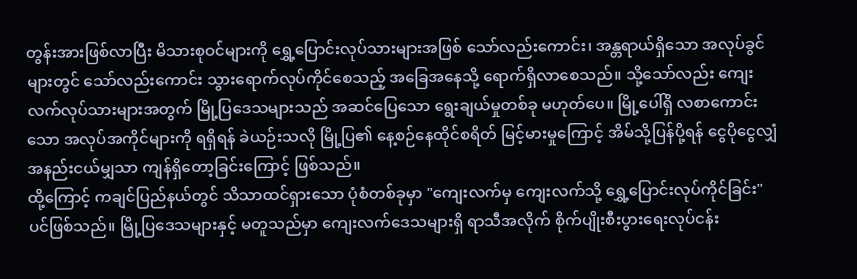တွန်းအားဖြစ်လာပြီး မိသားစုဝင်များကို ရွှေ့ပြောင်းလုပ်သားများအဖြစ် သော်လည်းကောင်း၊ အန္တရာယ်ရှိသော အလုပ်ခွင်များတွင် သော်လည်းကောင်း သွားရောက်လုပ်ကိုင်စေသည့် အခြေအနေသို့ ရောက်ရှိလာစေသည်။ သို့သော်လည်း ကျေးလက်လုပ်သားများအတွက် မြို့ပြဒေသများသည် အဆင်ပြေသော ရွေးချယ်မှုတစ်ခု မဟုတ်ပေ။ မြို့ပေါ်ရှိ လစာကောင်းသော အလုပ်အကိုင်များကို ရရှိရန် ခဲယဉ်းသလို မြို့ပြ၏ နေ့စဉ်နေထိုင်စရိတ် မြင့်မားမှုကြောင့် အိမ်သို့ပြန်ပို့ရန် ငွေပိုငွေလျှံ အနည်းငယ်မျှသာ ကျန်ရှိတော့ခြင်းကြောင့် ဖြစ်သည်။
ထို့ကြောင့် ကချင်ပြည်နယ်တွင် သိသာထင်ရှားသော ပုံစံတစ်ခုမှာ "ကျေးလက်မှ ကျေးလက်သို့ ရွှေ့ပြောင်းလုပ်ကိုင်ခြင်း" ပင်ဖြစ်သည်။ မြို့ပြဒေသများနှင့် မတူသည်မှာ ကျေးလက်ဒေသများရှိ ရာသီအလိုက် စိုက်ပျိုးစီးပွားရေးလုပ်ငန်း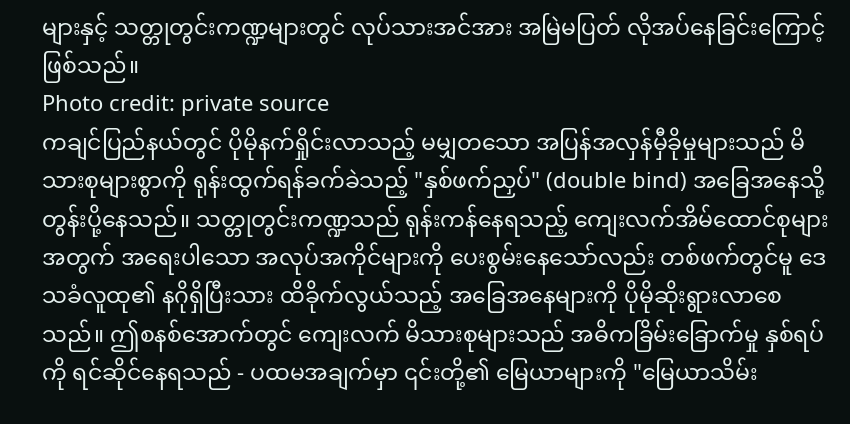များနှင့် သတ္တုတွင်းကဏ္ဍများတွင် လုပ်သားအင်အား အမြဲမပြတ် လိုအပ်နေခြင်းကြောင့် ဖြစ်သည်။
Photo credit: private source
ကချင်ပြည်နယ်တွင် ပိုမိုနက်ရှိုင်းလာသည့် မမျှတသော အပြန်အလှန်မှီခိုမှုများသည် မိသားစုများစွာကို ရုန်းထွက်ရန်ခက်ခဲသည့် "နှစ်ဖက်ညှပ်" (double bind) အခြေအနေသို့ တွန်းပို့နေသည်။ သတ္တုတွင်းကဏ္ဍသည် ရုန်းကန်နေရသည့် ကျေးလက်အိမ်ထောင်စုများအတွက် အရေးပါသော အလုပ်အကိုင်များကို ပေးစွမ်းနေသော်လည်း တစ်ဖက်တွင်မူ ဒေသခံလူထု၏ နဂိုရှိပြီးသား ထိခိုက်လွယ်သည့် အခြေအနေများကို ပိုမိုဆိုးရွားလာစေသည်။ ဤစနစ်အောက်တွင် ကျေးလက် မိသားစုများသည် အဓိကခြိမ်းခြောက်မှု နှစ်ရပ်ကို ရင်ဆိုင်နေရသည် - ပထမအချက်မှာ ၎င်းတို့၏ မြေယာများကို "မြေယာသိမ်း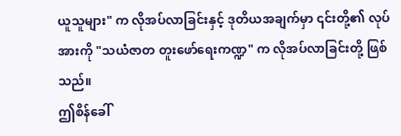ယူသူများ" က လိုအပ်လာခြင်းနှင့် ဒုတိယအချက်မှာ ၎င်းတို့၏ လုပ်အားကို "သယံဇာတ တူးဖော်ရေးကဏ္ဍ" က လိုအပ်လာခြင်းတို့ ဖြစ်သည်။
ဤစိန်ခေါ်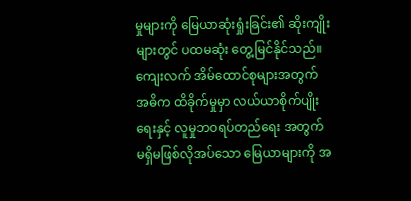မှုများကို မြေယာဆုံးရှုံးခြင်း၏ ဆိုးကျိုးများတွင် ပထမဆုံး တွေ့မြင်နိုင်သည်။ ကျေးလက် အိမ်ထောင်စုများအတွက် အဓိက ထိခိုက်မှုမှာ လယ်ယာစိုက်ပျိုးရေးနှင့် လူမှုဘဝရပ်တည်ရေး အတွက် မရှိမဖြစ်လိုအပ်သော မြေယာများကို အ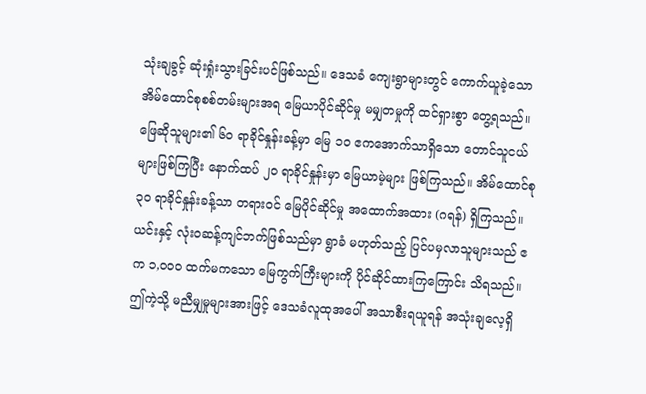သုံးချခွင့် ဆုံးရှုံးသွားခြင်းပင်ဖြစ်သည်။ ဒေသခံ ကျေးရွာများတွင် ကောက်ယူခဲ့သော အိမ်ထောင်စုစစ်တမ်းများအရ မြေယာပိုင်ဆိုင်မှု မမျှတမှုကို ထင်ရှားစွာ တွေ့ရသည်။ ဖြေဆိုသူများ၏ ၆၀ ရာခိုင်နှုန်းခန့်မှာ မြေ ၁၀ ဧကအောက်သာရှိသော တောင်သူငယ်များဖြစ်ကြပြီး နောက်ထပ် ၂၀ ရာခိုင်နှုန်းမှာ မြေယာမဲ့များ ဖြစ်ကြသည်။ အိမ်ထောင်စု ၃၀ ရာခိုင်နှုန်းခန့်သာ တရားဝင် မြေပိုင်ဆိုင်မှု အထောက်အထား (ဂရန်) ရှိကြသည်။ ယင်းနှင့် လုံးဝဆန့်ကျင်ဘက်ဖြစ်သည်မှာ ရွာခံ မဟုတ်သည့် ပြင်ပမှလာသူများသည် ဧက ၁,၀၀၀ ထက်မကသော မြေကွက်ကြီးများကို ပိုင်ဆိုင်ထားကြကြောင်း သိရသည်။ ဤကဲ့သို့ မညီမျှမှုများအားဖြင့် ဒေသခံလူထုအပေါ် အသာစီးရယူရန် အသုံးချလေ့ရှိ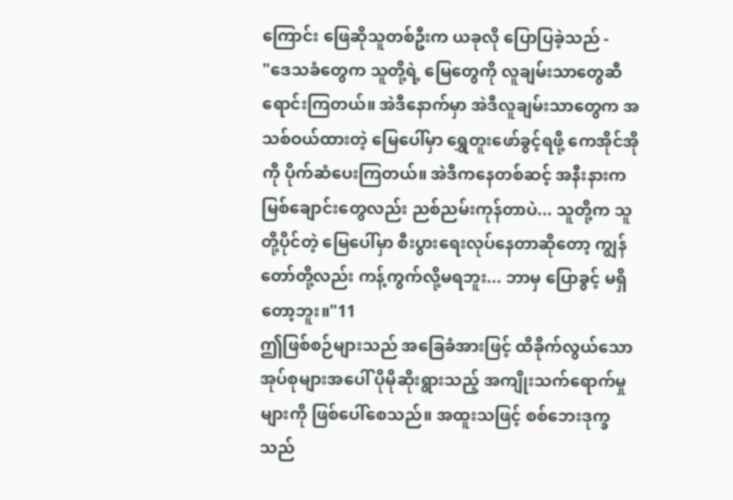ကြောင်း ဖြေဆိုသူတစ်ဦးက ယခုလို ပြောပြခဲ့သည် -
"ဒေသခံတွေက သူတို့ရဲ့ မြေတွေကို လူချမ်းသာတွေဆီ ရောင်းကြတယ်။ အဲဒီနောက်မှာ အဲဒီလူချမ်းသာတွေက အသစ်ဝယ်ထားတဲ့ မြေပေါ်မှာ ရွှေတူးဖော်ခွင့်ရဖို့ ကေအိုင်အိုကို ပိုက်ဆံပေးကြတယ်။ အဲဒီကနေတစ်ဆင့် အနီးနားက မြစ်ချောင်းတွေလည်း ညစ်ညမ်းကုန်တာပဲ... သူတို့က သူတို့ပိုင်တဲ့ မြေပေါ်မှာ စီးပွားရေးလုပ်နေတာဆိုတော့ ကျွန်တော်တို့လည်း ကန့်ကွက်လို့မရဘူး... ဘာမှ ပြောခွင့် မရှိတော့ဘူး။"11
ဤဖြစ်စဉ်များသည် အခြေခံအားဖြင့် ထိခိုက်လွယ်သောအုပ်စုများအပေါ် ပိုမိုဆိုးရွားသည့် အကျိုးသက်ရောက်မှုများကို ဖြစ်ပေါ်စေသည်။ အထူးသဖြင့် စစ်ဘေးဒုက္ခသည်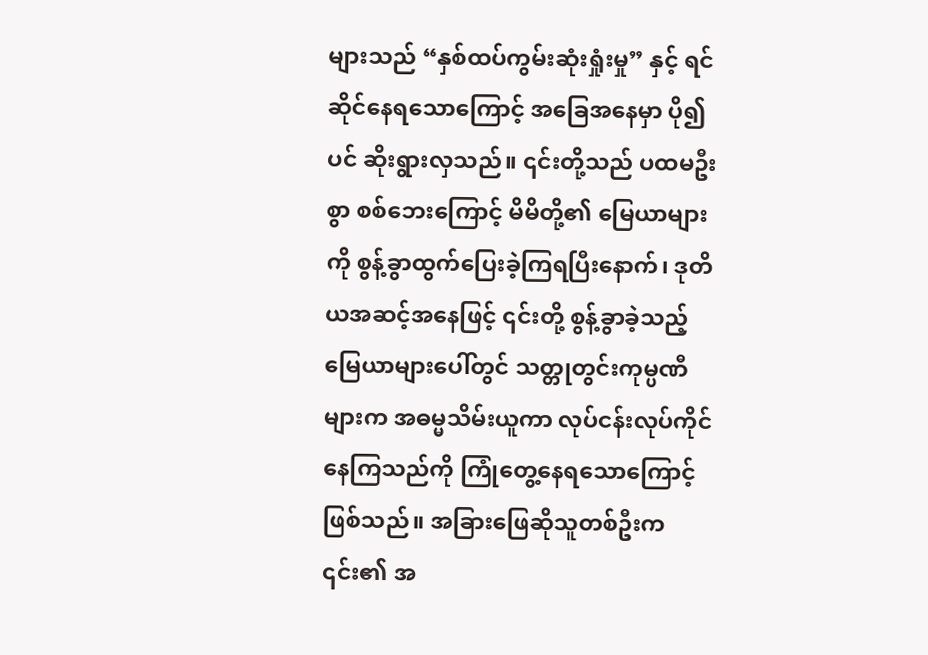များသည် “နှစ်ထပ်ကွမ်းဆုံးရှုံးမှု” နှင့် ရင်ဆိုင်နေရသောကြောင့် အခြေအနေမှာ ပို၍ပင် ဆိုးရွားလှသည်။ ၎င်းတို့သည် ပထမဦးစွာ စစ်ဘေးကြောင့် မိမိတို့၏ မြေယာများကို စွန့်ခွာထွက်ပြေးခဲ့ကြရပြီးနောက်၊ ဒုတိယအဆင့်အနေဖြင့် ၎င်းတို့ စွန့်ခွာခဲ့သည့် မြေယာများပေါ်တွင် သတ္တုတွင်းကုမ္ပဏီများက အဓမ္မသိမ်းယူကာ လုပ်ငန်းလုပ်ကိုင်နေကြသည်ကို ကြုံတွေ့နေရသောကြောင့် ဖြစ်သည်။ အခြားဖြေဆိုသူတစ်ဦးက ၎င်း၏ အ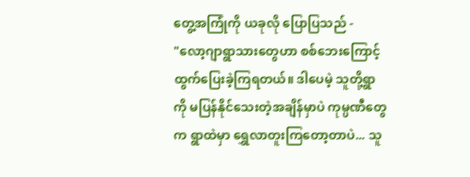တွေ့အကြုံကို ယခုလို ပြောပြသည် -
"လော့ဂျာရွာသားတွေဟာ စစ်ဘေးကြောင့် ထွက်ပြေးခဲ့ကြရတယ်။ ဒါပေမဲ့ သူတို့ရွာကို မပြန်နိုင်သေးတဲ့အချိန်မှာပဲ ကုမ္ပဏီတွေက ရွာထဲမှာ ရွှေလာတူးကြတော့တာပဲ... သူ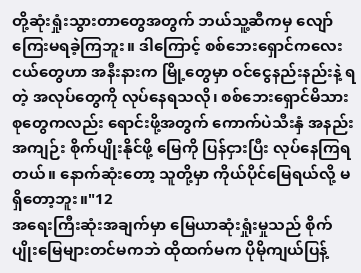တို့ဆုံးရှုံးသွားတာတွေအတွက် ဘယ်သူ့ဆီကမှ လျော်ကြေးမရခဲ့ကြဘူး။ ဒါကြောင့် စစ်ဘေးရှောင်ကလေးငယ်တွေဟာ အနီးနားက မြို့တွေမှာ ဝင်ငွေနည်းနည်းနဲ့ ရတဲ့ အလုပ်တွေကို လုပ်နေရသလို၊ စစ်ဘေးရှောင်မိသားစုတွေကလည်း ရောင်းဖို့အတွက် ကောက်ပဲသီးနှံ အနည်းအကျဉ်း စိုက်ပျိုးနိုင်ဖို့ မြေကို ပြန်ငှားပြီး လုပ်နေကြရတယ်။ နောက်ဆုံးတော့ သူတို့မှာ ကိုယ်ပိုင်မြေရယ်လို့ မရှိတော့ဘူး။"12
အရေးကြီးဆုံးအချက်မှာ မြေယာဆုံးရှုံးမှုသည် စိုက်ပျိုးမြေများတင်မကဘဲ ထိုထက်မက ပိုမိုကျယ်ပြန့်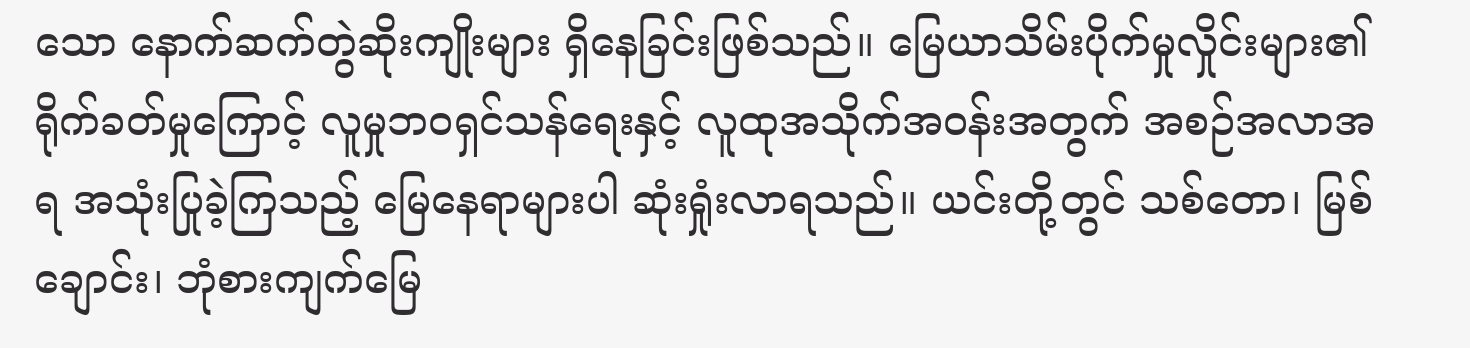သော နောက်ဆက်တွဲဆိုးကျိုးများ ရှိနေခြင်းဖြစ်သည်။ မြေယာသိမ်းပိုက်မှုလှိုင်းများ၏ ရိုက်ခတ်မှုကြောင့် လူမှုဘဝရှင်သန်ရေးနှင့် လူထုအသိုက်အဝန်းအတွက် အစဉ်အလာအရ အသုံးပြုခဲ့ကြသည့် မြေနေရာများပါ ဆုံးရှုံးလာရသည်။ ယင်းတို့တွင် သစ်တော၊ မြစ်ချောင်း၊ ဘုံစားကျက်မြေ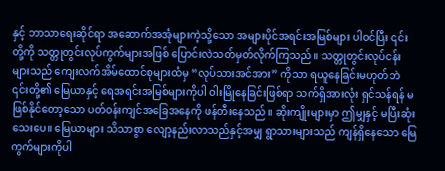နှင့် ဘာသာရေးဆိုင်ရာ အဆောက်အအုံများကဲ့သို့သော အများပိုင်အရင်းအမြစ်များ ပါဝင်ပြီး ၎င်းတို့ကို သတ္တုတွင်းလုပ်ကွက်များအဖြစ် ပြောင်းလဲသတ်မှတ်လိုက်ကြသည်။ သတ္တုတွင်းလုပ်ငန်းများသည် ကျေးလက်အိမ်ထောင်စုများထံမှ “လုပ်သားအင်အား” ကိုသာ ရယူနေခြင်းမဟုတ်ဘဲ ၎င်းတို့၏ မြေယာနှင့် ရေအရင်းအမြစ်များကိုပါ ဝါးမြိုနေခြင်းဖြစ်ရာ သက်ရှိအားလုံး ရှင်သန်ရန် မဖြစ်နိုင်တော့သော ပတ်ဝန်းကျင်အခြေအနေကို ဖန်တီးနေသည်။ ဆိုးကျိုးများမှာ ဤမျှနှင့် မပြီးဆုံးသေးပေ။ မြေယာများ သိသာစွာ လျော့နည်းလာသည်နှင့်အမျှ ရွာသားများသည် ကျန်ရှိနေသော မြေကွက်များကိုပါ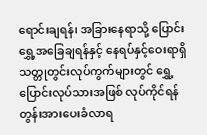ရောင်းချရန်၊ အခြားနေရာသို့ ပြောင်းရွှေ့အခြေချရန်နှင့် နေရပ်နှင့်ဝေးရာရှိ သတ္တုတွင်းလုပ်ကွက်များတွင် ရွှေ့ပြောင်းလုပ်သားအဖြစ် လုပ်ကိုင်ရန် တွန်းအားပေးခံလာရ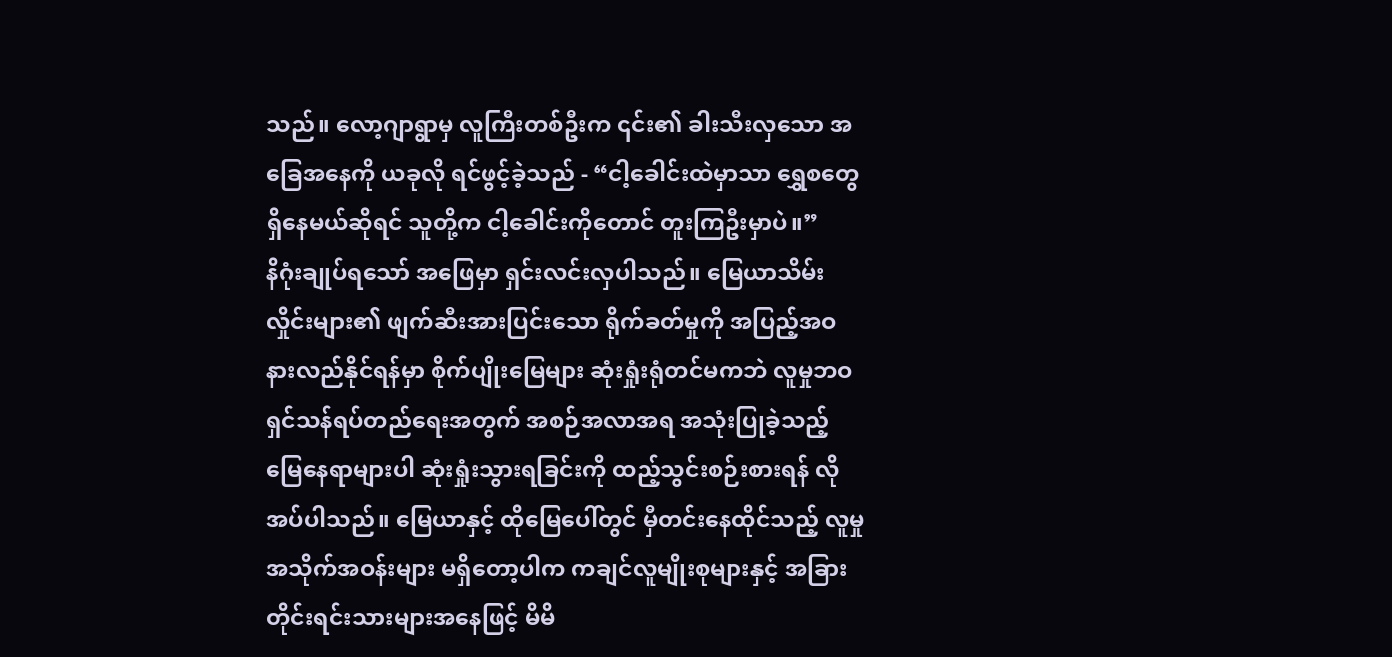သည်။ လော့ဂျာရွာမှ လူကြီးတစ်ဦးက ၎င်း၏ ခါးသီးလှသော အခြေအနေကို ယခုလို ရင်ဖွင့်ခဲ့သည် - “ငါ့ခေါင်းထဲမှာသာ ရွှေစတွေရှိနေမယ်ဆိုရင် သူတို့က ငါ့ခေါင်းကိုတောင် တူးကြဦးမှာပဲ။”
နိဂုံးချုပ်ရသော် အဖြေမှာ ရှင်းလင်းလှပါသည်။ မြေယာသိမ်းလှိုင်းများ၏ ဖျက်ဆီးအားပြင်းသော ရိုက်ခတ်မှုကို အပြည့်အဝ နားလည်နိုင်ရန်မှာ စိုက်ပျိုးမြေများ ဆုံးရှုံးရုံတင်မကဘဲ လူမှုဘဝရှင်သန်ရပ်တည်ရေးအတွက် အစဉ်အလာအရ အသုံးပြုခဲ့သည့် မြေနေရာများပါ ဆုံးရှုံးသွားရခြင်းကို ထည့်သွင်းစဉ်းစားရန် လိုအပ်ပါသည်။ မြေယာနှင့် ထိုမြေပေါ်တွင် မှီတင်းနေထိုင်သည့် လူမှုအသိုက်အဝန်းများ မရှိတော့ပါက ကချင်လူမျိုးစုများနှင့် အခြားတိုင်းရင်းသားများအနေဖြင့် မိမိ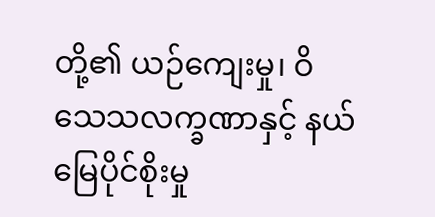တို့၏ ယဉ်ကျေးမှု၊ ဝိသေသလက္ခဏာနှင့် နယ်မြေပိုင်စိုးမှု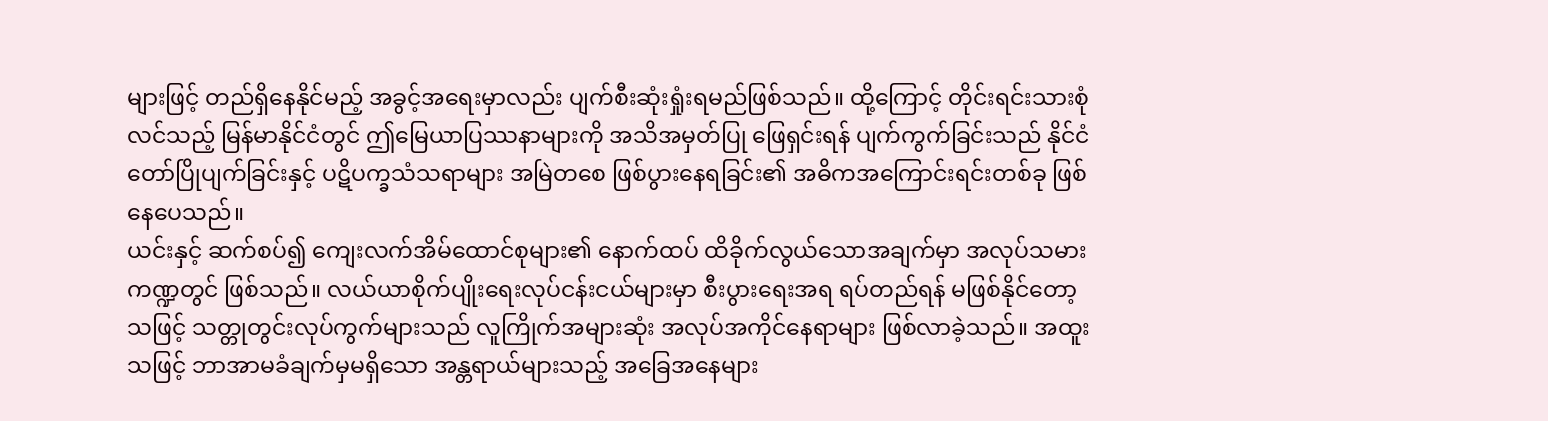များဖြင့် တည်ရှိနေနိုင်မည့် အခွင့်အရေးမှာလည်း ပျက်စီးဆုံးရှုံးရမည်ဖြစ်သည်။ ထို့ကြောင့် တိုင်းရင်းသားစုံလင်သည့် မြန်မာနိုင်ငံတွင် ဤမြေယာပြဿနာများကို အသိအမှတ်ပြု ဖြေရှင်းရန် ပျက်ကွက်ခြင်းသည် နိုင်ငံတော်ပြိုပျက်ခြင်းနှင့် ပဋိပက္ခသံသရာများ အမြဲတစေ ဖြစ်ပွားနေရခြင်း၏ အဓိကအကြောင်းရင်းတစ်ခု ဖြစ်နေပေသည်။
ယင်းနှင့် ဆက်စပ်၍ ကျေးလက်အိမ်ထောင်စုများ၏ နောက်ထပ် ထိခိုက်လွယ်သောအချက်မှာ အလုပ်သမားကဏ္ဍတွင် ဖြစ်သည်။ လယ်ယာစိုက်ပျိုးရေးလုပ်ငန်းငယ်များမှာ စီးပွားရေးအရ ရပ်တည်ရန် မဖြစ်နိုင်တော့သဖြင့် သတ္တုတွင်းလုပ်ကွက်များသည် လူကြိုက်အများဆုံး အလုပ်အကိုင်နေရာများ ဖြစ်လာခဲ့သည်။ အထူးသဖြင့် ဘာအာမခံချက်မှမရှိသော အန္တရာယ်များသည့် အခြေအနေများ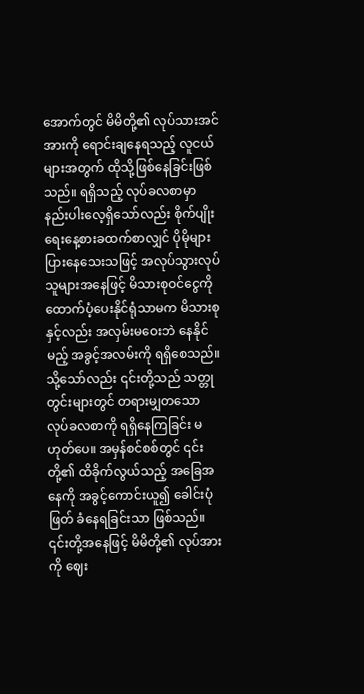အောက်တွင် မိမိတို့၏ လုပ်သားအင်အားကို ရောင်းချနေရသည့် လူငယ်များအတွက် ထိုသို့ဖြစ်နေခြင်းဖြစ်သည်။ ရရှိသည့် လုပ်ခလစာမှာ နည်းပါးလေ့ရှိသော်လည်း စိုက်ပျိုးရေးနေ့စားခထက်စာလျှင် ပိုမိုများပြားနေသေးသဖြင့် အလုပ်သွားလုပ်သူများအနေဖြင့် မိသားစုဝင်ငွေကို ထောက်ပံ့ပေးနိုင်ရုံသာမက မိသားစုနှင့်လည်း အလှမ်းမဝေးဘဲ နေနိုင်မည့် အခွင့်အလမ်းကို ရရှိစေသည်။
သို့သော်လည်း ၎င်းတို့သည် သတ္တုတွင်းများတွင် တရားမျှတသော လုပ်ခလစာကို ရရှိနေကြခြင်း မဟုတ်ပေ။ အမှန်စင်စစ်တွင် ၎င်းတို့၏ ထိခိုက်လွယ်သည့် အခြေအနေကို အခွင့်ကောင်းယူ၍ ခေါင်းပုံဖြတ် ခံနေရခြင်းသာ ဖြစ်သည်။ ၎င်းတို့အနေဖြင့် မိမိတို့၏ လုပ်အားကို ဈေး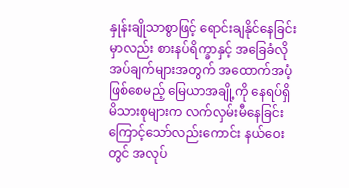နှုန်းချိုသာစွာဖြင့် ရောင်းချနိုင်နေခြင်းမှာလည်း စားနပ်ရိက္ခာနှင့် အခြေခံလိုအပ်ချက်များအတွက် အထောက်အပံ့ဖြစ်စေမည့် မြေယာအချို့ကို နေရပ်ရှိ မိသားစုများက လက်လှမ်းမီနေခြင်းကြောင့်သော်လည်းကောင်း နယ်ဝေးတွင် အလုပ်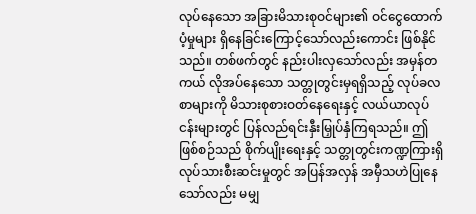လုပ်နေသော အခြားမိသားစုဝင်များ၏ ဝင်ငွေထောက်ပံ့မှုများ ရှိနေခြင်းကြောင့်သော်လည်းကောင်း ဖြစ်နိုင်သည်။ တစ်ဖက်တွင် နည်းပါးလှသော်လည်း အမှန်တကယ် လိုအပ်နေသော သတ္တုတွင်းမှရရှိသည့် လုပ်ခလစာများကို မိသားစုစားဝတ်နေရေးနှင့် လယ်ယာလုပ်ငန်းများတွင် ပြန်လည်ရင်းနှီးမြှုပ်နှံကြရသည်။ ဤဖြစ်စဉ်သည် စိုက်ပျိုးရေးနှင့် သတ္တုတွင်းကဏ္ဍကြားရှိ လုပ်သားစီးဆင်းမှုတွင် အပြန်အလှန် အမှီသဟဲပြုနေသော်လည်း မမျှ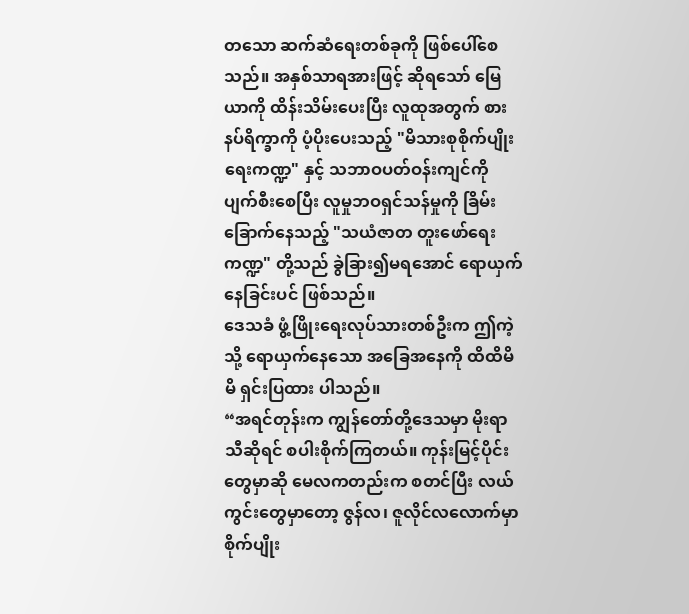တသော ဆက်ဆံရေးတစ်ခုကို ဖြစ်ပေါ်စေသည်။ အနှစ်သာရအားဖြင့် ဆိုရသော် မြေယာကို ထိန်းသိမ်းပေးပြီး လူထုအတွက် စားနပ်ရိက္ခာကို ပံ့ပိုးပေးသည့် "မိသားစုစိုက်ပျိုးရေးကဏ္ဍ" နှင့် သဘာဝပတ်ဝန်းကျင်ကို ပျက်စီးစေပြီး လူမှုဘဝရှင်သန်မှုကို ခြိမ်းခြောက်နေသည့် "သယံဇာတ တူးဖော်ရေးကဏ္ဍ" တို့သည် ခွဲခြား၍မရအောင် ရောယှက်နေခြင်းပင် ဖြစ်သည်။
ဒေသခံ ဖွံ့ဖြိုးရေးလုပ်သားတစ်ဦးက ဤကဲ့သို့ ရောယှက်နေသော အခြေအနေကို ထိထိမိမိ ရှင်းပြထား ပါသည်။
“အရင်တုန်းက ကျွန်တော်တို့ဒေသမှာ မိုးရာသီဆိုရင် စပါးစိုက်ကြတယ်။ ကုန်းမြင့်ပိုင်းတွေမှာဆို မေလကတည်းက စတင်ပြီး လယ်ကွင်းတွေမှာတော့ ဇွန်လ၊ ဇူလိုင်လလောက်မှာ စိုက်ပျိုး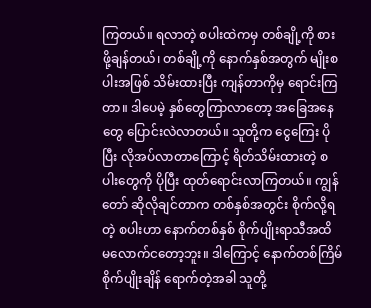ကြတယ်။ ရလာတဲ့ စပါးထဲကမှ တစ်ချို့ကို စားဖို့ချန်တယ်၊ တစ်ချို့ကို နောက်နှစ်အတွက် မျိုးစပါးအဖြစ် သိမ်းထားပြီး ကျန်တာကိုမှ ရောင်းကြတာ။ ဒါပေမဲ့ နှစ်တွေကြာလာတော့ အခြေအနေတွေ ပြောင်းလဲလာတယ်။ သူတို့က ငွေကြေး ပိုပြီး လိုအပ်လာတာကြောင့် ရိတ်သိမ်းထားတဲ့ စပါးတွေကို ပိုပြီး ထုတ်ရောင်းလာကြတယ်။ ကျွန်တော် ဆိုလိုချင်တာက တစ်နှစ်အတွင်း စိုက်လို့ရတဲ့ စပါးဟာ နောက်တစ်နှစ် စိုက်ပျိုးရာသီအထိ မလောက်ငတော့ဘူး။ ဒါကြောင့် နောက်တစ်ကြိမ် စိုက်ပျိုးချိန် ရောက်တဲ့အခါ သူတို့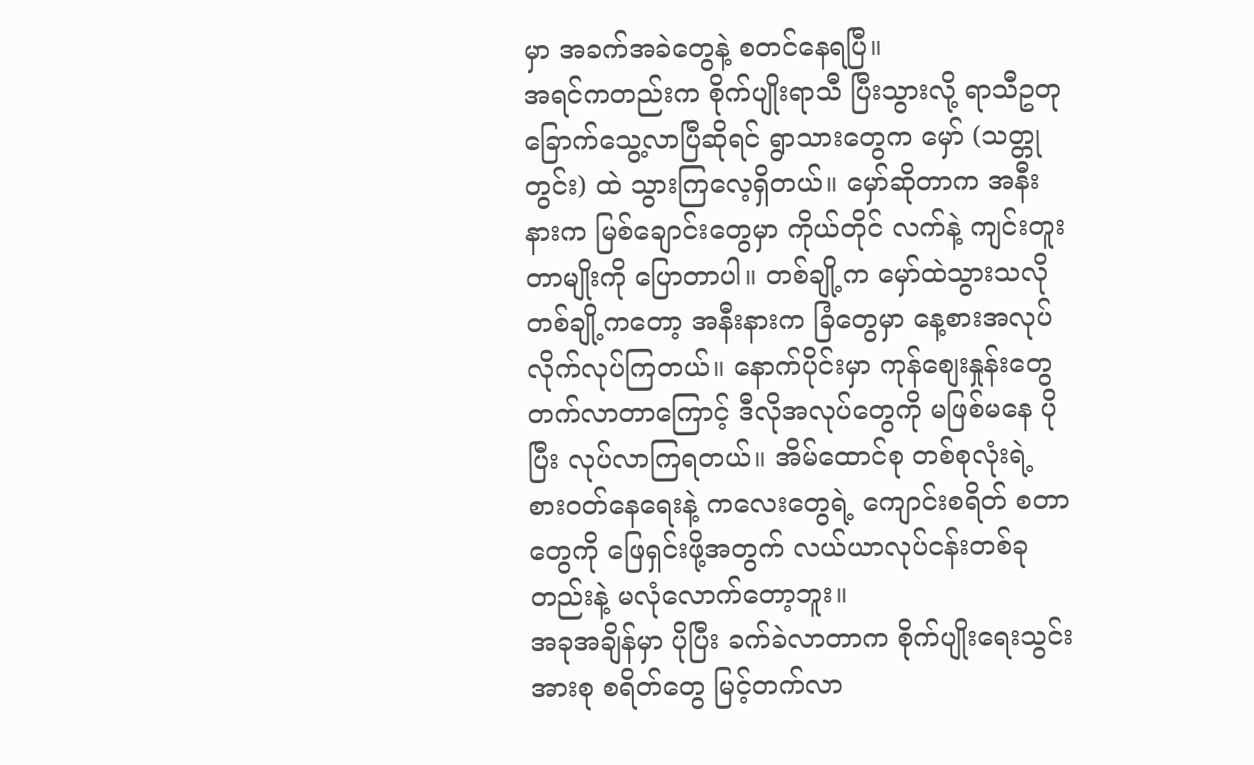မှာ အခက်အခဲတွေနဲ့ စတင်နေရပြီ။
အရင်ကတည်းက စိုက်ပျိုးရာသီ ပြီးသွားလို့ ရာသီဥတု ခြောက်သွေ့လာပြီဆိုရင် ရွာသားတွေက မှော် (သတ္တုတွင်း) ထဲ သွားကြလေ့ရှိတယ်။ မှော်ဆိုတာက အနီးနားက မြစ်ချောင်းတွေမှာ ကိုယ်တိုင် လက်နဲ့ ကျင်းတူးတာမျိုးကို ပြောတာပါ။ တစ်ချို့က မှော်ထဲသွားသလို တစ်ချို့ကတော့ အနီးနားက ခြံတွေမှာ နေ့စားအလုပ် လိုက်လုပ်ကြတယ်။ နောက်ပိုင်းမှာ ကုန်စျေးနှုန်းတွေ တက်လာတာကြောင့် ဒီလိုအလုပ်တွေကို မဖြစ်မနေ ပိုပြီး လုပ်လာကြရတယ်။ အိမ်ထောင်စု တစ်စုလုံးရဲ့ စားဝတ်နေရေးနဲ့ ကလေးတွေရဲ့ ကျောင်းစရိတ် စတာတွေကို ဖြေရှင်းဖို့အတွက် လယ်ယာလုပ်ငန်းတစ်ခုတည်းနဲ့ မလုံလောက်တော့ဘူး။
အခုအချိန်မှာ ပိုပြီး ခက်ခဲလာတာက စိုက်ပျိုးရေးသွင်းအားစု စရိတ်တွေ မြင့်တက်လာ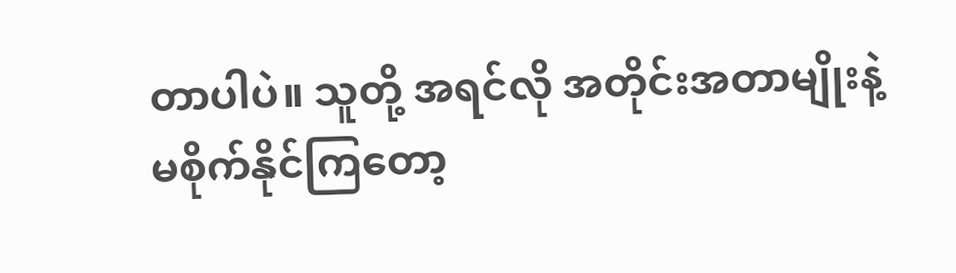တာပါပဲ။ သူတို့ အရင်လို အတိုင်းအတာမျိုးနဲ့ မစိုက်နိုင်ကြတော့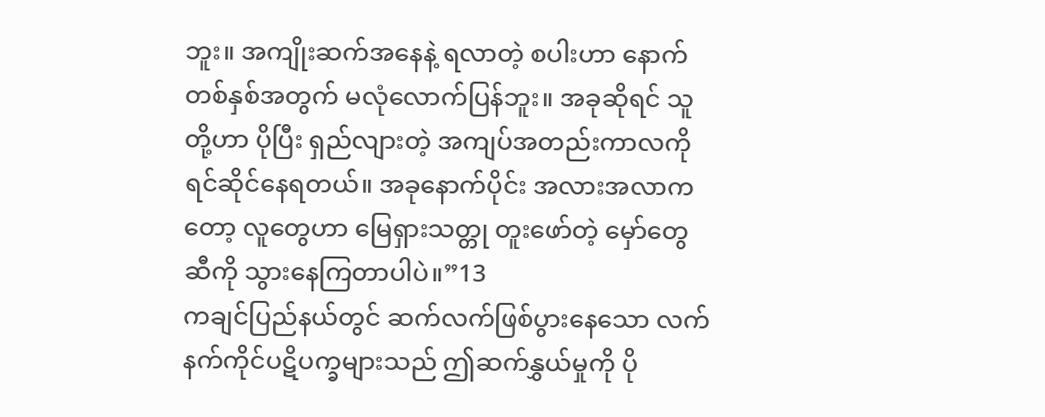ဘူး။ အကျိုးဆက်အနေနဲ့ ရလာတဲ့ စပါးဟာ နောက်တစ်နှစ်အတွက် မလုံလောက်ပြန်ဘူး။ အခုဆိုရင် သူတို့ဟာ ပိုပြီး ရှည်လျားတဲ့ အကျပ်အတည်းကာလကို ရင်ဆိုင်နေရတယ်။ အခုနောက်ပိုင်း အလားအလာကတော့ လူတွေဟာ မြေရှားသတ္တု တူးဖော်တဲ့ မှော်တွေဆီကို သွားနေကြတာပါပဲ။”13
ကချင်ပြည်နယ်တွင် ဆက်လက်ဖြစ်ပွားနေသော လက်နက်ကိုင်ပဋိပက္ခများသည် ဤဆက်နွှယ်မှုကို ပို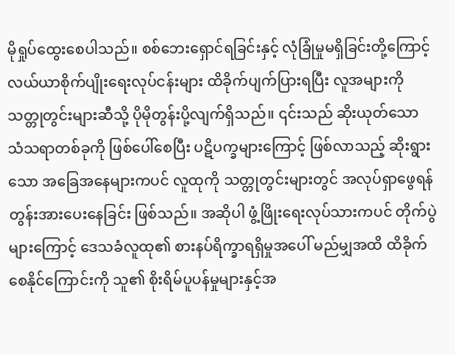မိုရှုပ်ထွေးစေပါသည်။ စစ်ဘေးရှောင်ရခြင်းနှင့် လုံခြုံမှုမရှိခြင်းတို့ကြောင့် လယ်ယာစိုက်ပျိုးရေးလုပ်ငန်းများ ထိခိုက်ပျက်ပြားရပြီး လူအများကို သတ္တုတွင်းများဆီသို့ ပိုမိုတွန်းပို့လျက်ရှိသည်။ ၎င်းသည် ဆိုးယုတ်သော သံသရာတစ်ခုကို ဖြစ်ပေါ်စေပြီး ပဋိပက္ခများကြောင့် ဖြစ်လာသည့် ဆိုးရွားသော အခြေအနေများကပင် လူထုကို သတ္တုတွင်းများတွင် အလုပ်ရှာဖွေရန် တွန်းအားပေးနေခြင်း ဖြစ်သည်။ အဆိုပါ ဖွံ့ဖြိုးရေးလုပ်သားကပင် တိုက်ပွဲများကြောင့် ဒေသခံလူထု၏ စားနပ်ရိက္ခာရရှိမှုအပေါ် မည်မျှအထိ ထိခိုက်စေနိုင်ကြောင်းကို သူ၏ စိုးရိမ်ပူပန်မှုများနှင့်အ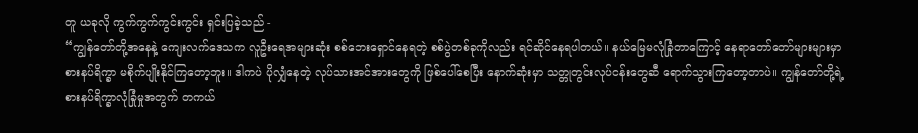တူ ယခုလို ကွက်ကွက်ကွင်းကွင်း ရှင်းပြခဲ့သည် -
“ကျွန်တော်တို့အနေနဲ့ ကျေးလက်ဒေသက လူဦးရေအများဆုံး စစ်ဘေးရှောင်နေရတဲ့ စစ်ပွဲတစ်ခုကိုလည်း ရင်ဆိုင်နေရပါတယ်။ နယ်မြေမလုံခြုံတာကြောင့် နေရာတော်တော်များများမှာ စားနပ်ရိက္ခာ မစိုက်ပျိုးနိုင်ကြတော့ဘူး။ ဒါကပဲ ပိုလျှံနေတဲ့ လုပ်သားအင်အားတွေကို ဖြစ်ပေါ်စေပြီး နောက်ဆုံးမှာ သတ္တုတွင်းလုပ်ငန်းတွေဆီ ရောက်သွားကြတော့တာပဲ။ ကျွန်တော်တို့ရဲ့ စားနပ်ရိက္ခာလုံခြုံမှုအတွက် တကယ်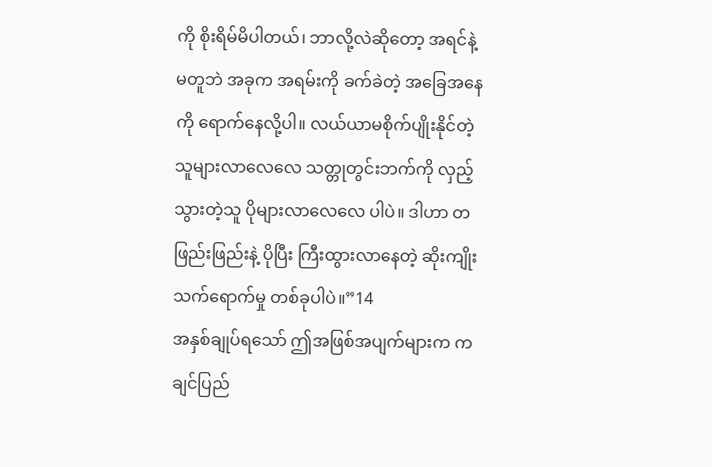ကို စိုးရိမ်မိပါတယ်၊ ဘာလို့လဲဆိုတော့ အရင်နဲ့မတူဘဲ အခုက အရမ်းကို ခက်ခဲတဲ့ အခြေအနေကို ရောက်နေလို့ပါ။ လယ်ယာမစိုက်ပျိုးနိုင်တဲ့သူများလာလေလေ သတ္တုတွင်းဘက်ကို လှည့်သွားတဲ့သူ ပိုများလာလေလေ ပါပဲ။ ဒါဟာ တဖြည်းဖြည်းနဲ့ ပိုပြီး ကြီးထွားလာနေတဲ့ ဆိုးကျိုးသက်ရောက်မှု တစ်ခုပါပဲ။”14
အနှစ်ချုပ်ရသော် ဤအဖြစ်အပျက်များက ကချင်ပြည်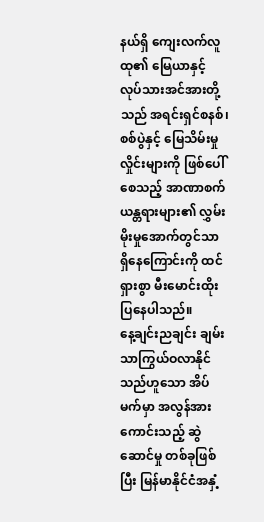နယ်ရှိ ကျေးလက်လူထု၏ မြေယာနှင့် လုပ်သားအင်အားတို့သည် အရင်းရှင်စနစ်၊ စစ်ပွဲနှင့် မြေသိမ်းမှုလှိုင်းများကို ဖြစ်ပေါ်စေသည့် အာဏာစက်ယန္တရားများ၏ လွှမ်းမိုးမှုအောက်တွင်သာ ရှိနေကြောင်းကို ထင်ရှားစွာ မီးမောင်းထိုးပြနေပါသည်။
နေ့ချင်းညချင်း ချမ်းသာကြွယ်ဝလာနိုင်သည်ဟူသော အိပ်မက်မှာ အလွန်အားကောင်းသည့် ဆွဲဆောင်မှု တစ်ခုဖြစ်ပြီး မြန်မာနိုင်ငံအနှံ့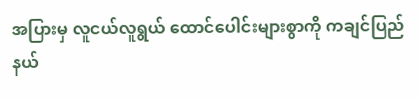အပြားမှ လူငယ်လူရွယ် ထောင်ပေါင်းများစွာကို ကချင်ပြည်နယ်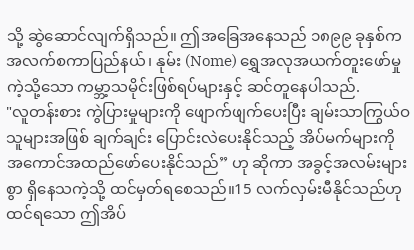သို့ ဆွဲဆောင်လျက်ရှိသည်။ ဤအခြေအနေသည် ၁၈၉၉ ခုနှစ်က အလက်စကာပြည်နယ်၊ နုမ်း (Nome) ရွှေအလုအယက်တူးဖော်မှုကဲ့သို့သော ကမ္ဘာ့သမိုင်းဖြစ်ရပ်များနှင့် ဆင်တူနေပါသည်.
"လူတန်းစား ကွဲပြားမှုများကို ဖျောက်ဖျက်ပေးပြီး ချမ်းသာကြွယ်ဝသူများအဖြစ် ချက်ချင်း ပြောင်းလဲပေးနိုင်သည့် အိပ်မက်များကို အကောင်အထည်ဖော်ပေးနိုင်သည်” ဟု ဆိုကာ အခွင့်အလမ်းများစွာ ရှိနေသကဲ့သို့ ထင်မှတ်ရစေသည်။15 လက်လှမ်းမီနိုင်သည်ဟု ထင်ရသော ဤအိပ်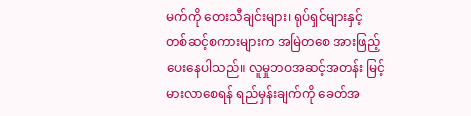မက်ကို တေးသီချင်းများ၊ ရုပ်ရှင်များနှင့် တစ်ဆင့်စကားများက အမြဲတစေ အားဖြည့်ပေးနေပါသည်။ လူမှုဘဝအဆင့်အတန်း မြင့်မားလာစေရန် ရည်မှန်းချက်ကို ခေတ်အ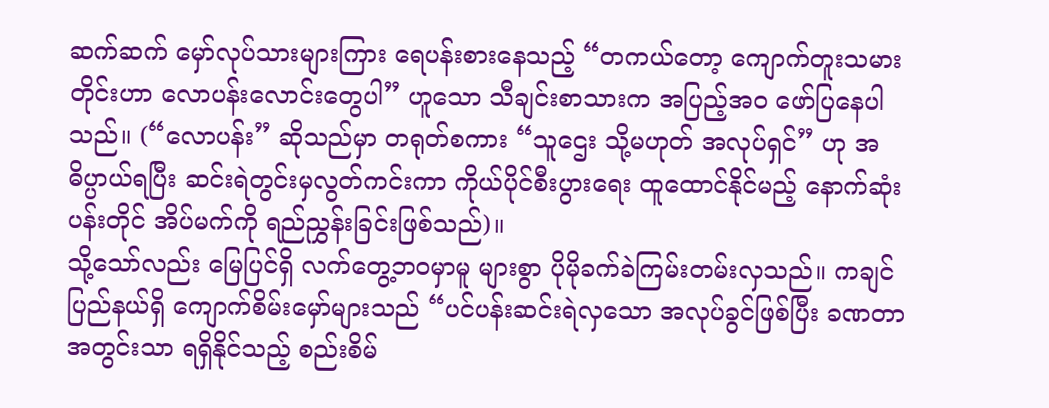ဆက်ဆက် မှော်လုပ်သားများကြား ရေပန်းစားနေသည့် “တကယ်တော့ ကျောက်တူးသမားတိုင်းဟာ လောပန်းလောင်းတွေပါ” ဟူသော သီချင်းစာသားက အပြည့်အဝ ဖော်ပြနေပါသည်။ (“လောပန်း” ဆိုသည်မှာ တရုတ်စကား “သူဌေး သို့မဟုတ် အလုပ်ရှင်” ဟု အဓိပ္ပာယ်ရပြီး ဆင်းရဲတွင်းမှလွတ်ကင်းကာ ကိုယ်ပိုင်စီးပွားရေး ထူထောင်နိုင်မည့် နောက်ဆုံးပန်းတိုင် အိပ်မက်ကို ရည်ညွှန်းခြင်းဖြစ်သည်)။
သို့သော်လည်း မြေပြင်ရှိ လက်တွေ့ဘဝမှာမူ များစွာ ပိုမိုခက်ခဲကြမ်းတမ်းလှသည်။ ကချင်ပြည်နယ်ရှိ ကျောက်စိမ်းမှော်များသည် “ပင်ပန်းဆင်းရဲလှသော အလုပ်ခွင်ဖြစ်ပြီး ခဏတာအတွင်းသာ ရရှိနိုင်သည့် စည်းစိမ်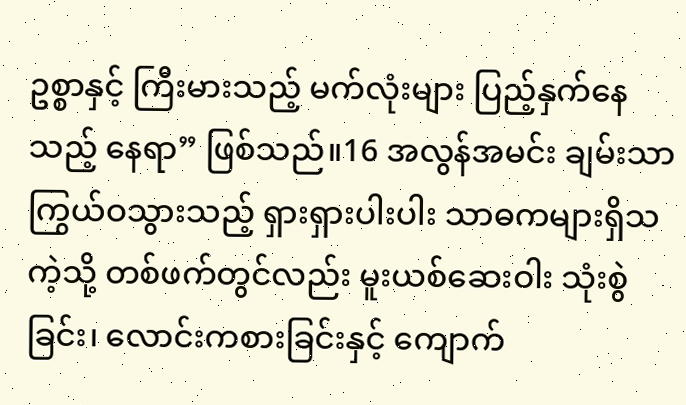ဥစ္စာနှင့် ကြီးမားသည့် မက်လုံးများ ပြည့်နှက်နေသည့် နေရာ” ဖြစ်သည်။16 အလွန်အမင်း ချမ်းသာ ကြွယ်ဝသွားသည့် ရှားရှားပါးပါး သာဓကများရှိသကဲ့သို့ တစ်ဖက်တွင်လည်း မူးယစ်ဆေးဝါး သုံးစွဲခြင်း၊ လောင်းကစားခြင်းနှင့် ကျောက်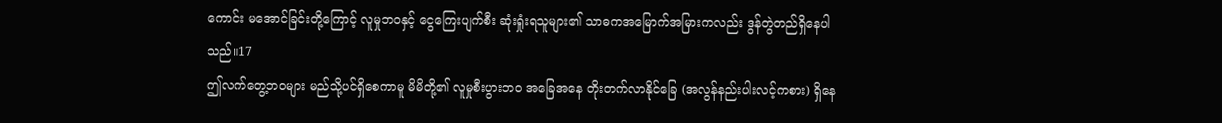ကောင်း မအောင်ခြင်းတို့ကြောင့် လူမှုဘဝနှင့် ငွေကြေးပျက်စီး ဆုံးရှုံးရသူများ၏ သာဓကအမြောက်အမြားကလည်း ဒွန်တွဲတည်ရှိနေပါသည်။17
ဤလက်တွေ့ဘဝများ မည်သို့ပင်ရှိစေကာမူ မိမိတို့၏ လူမှုစီးပွားဘဝ အခြေအနေ တိုးတက်လာနိုင်ခြေ (အလွန်နည်းပါးလင့်ကစား) ရှိနေ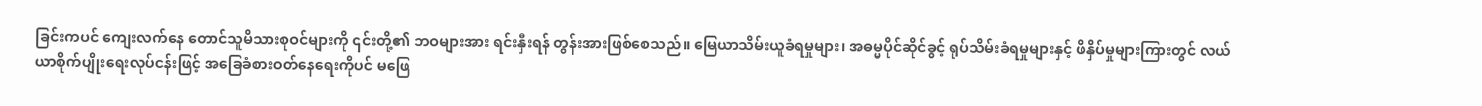ခြင်းကပင် ကျေးလက်နေ တောင်သူမိသားစုဝင်များကို ၎င်းတို့၏ ဘဝများအား ရင်းနှီးရန် တွန်းအားဖြစ်စေသည်။ မြေယာသိမ်းယူခံရမှုများ၊ အဓမ္မပိုင်ဆိုင်ခွင့် ရုပ်သိမ်းခံရမှုများနှင့် ဖိနှိပ်မှုများကြားတွင် လယ်ယာစိုက်ပျိုးရေးလုပ်ငန်းဖြင့် အခြေခံစားဝတ်နေရေးကိုပင် မဖြေ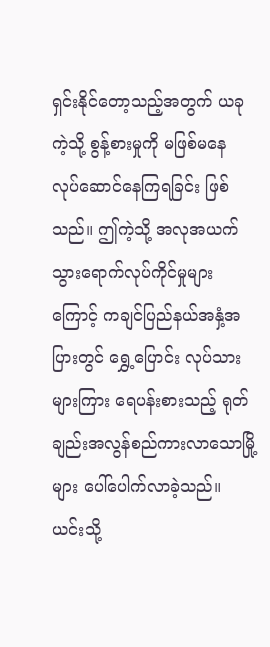ရှင်းနိုင်တော့သည့်အတွက် ယခုကဲ့သို့ စွန့်စားမှုကို မဖြစ်မနေ လုပ်ဆောင်နေကြရခြင်း ဖြစ်သည်။ ဤကဲ့သို့ အလုအယက် သွားရောက်လုပ်ကိုင်မှုများကြောင့် ကချင်ပြည်နယ်အနှံ့အပြားတွင် ရွှေ့ပြောင်း လုပ်သားများကြား ရေပန်းစားသည့် ရုတ်ချည်းအလွန်စည်ကားလာသောမြို့များ ပေါ်ပေါက်လာခဲ့သည်။ ယင်းသို့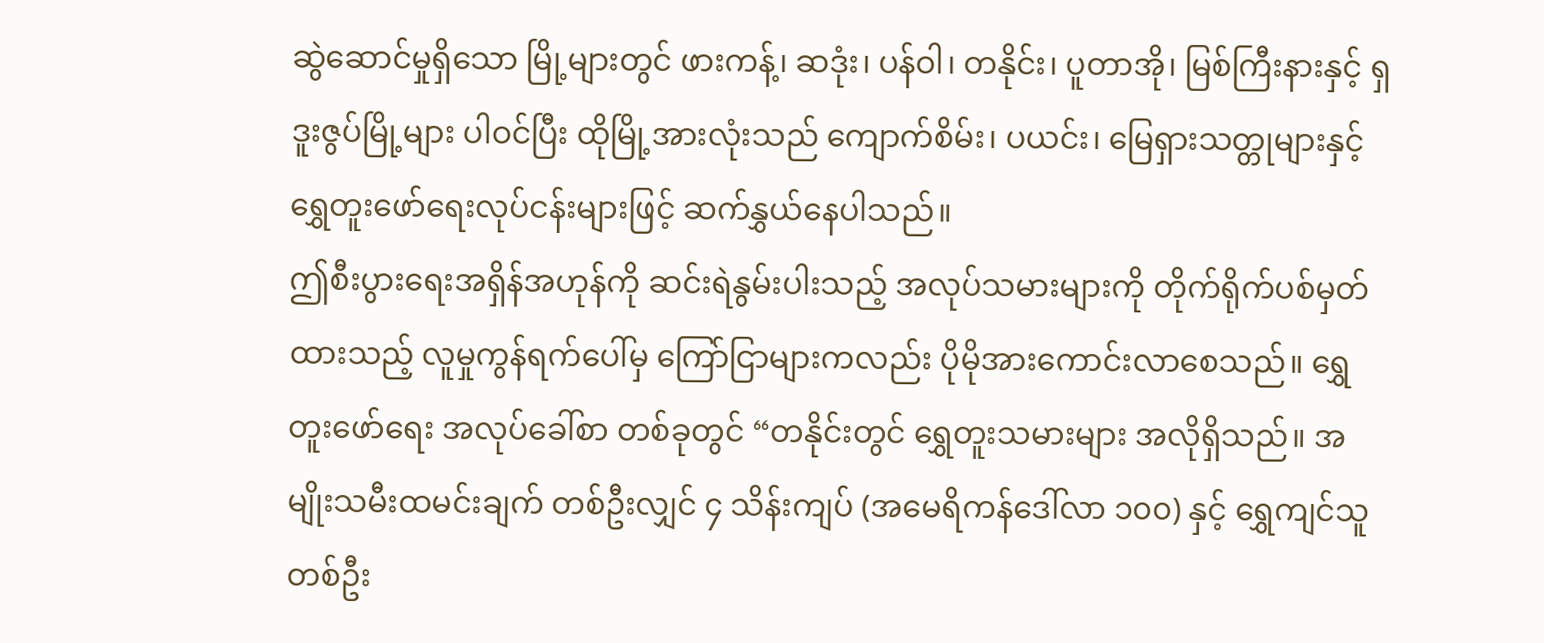ဆွဲဆောင်မှုရှိသော မြို့များတွင် ဖားကန့်၊ ဆဒုံး၊ ပန်ဝါ၊ တနိုင်း၊ ပူတာအို၊ မြစ်ကြီးနားနှင့် ရှဒူးဇွပ်မြို့များ ပါဝင်ပြီး ထိုမြို့အားလုံးသည် ကျောက်စိမ်း၊ ပယင်း၊ မြေရှားသတ္တုများနှင့် ရွှေတူးဖော်ရေးလုပ်ငန်းများဖြင့် ဆက်နွှယ်နေပါသည်။
ဤစီးပွားရေးအရှိန်အဟုန်ကို ဆင်းရဲနွမ်းပါးသည့် အလုပ်သမားများကို တိုက်ရိုက်ပစ်မှတ်ထားသည့် လူမှုကွန်ရက်ပေါ်မှ ကြော်ငြာများကလည်း ပိုမိုအားကောင်းလာစေသည်။ ရွှေတူးဖော်ရေး အလုပ်ခေါ်စာ တစ်ခုတွင် “တနိုင်းတွင် ရွှေတူးသမားများ အလိုရှိသည်။ အမျိုးသမီးထမင်းချက် တစ်ဦးလျှင် ၄ သိန်းကျပ် (အမေရိကန်ဒေါ်လာ ၁၀၀) နှင့် ရွှေကျင်သူတစ်ဦး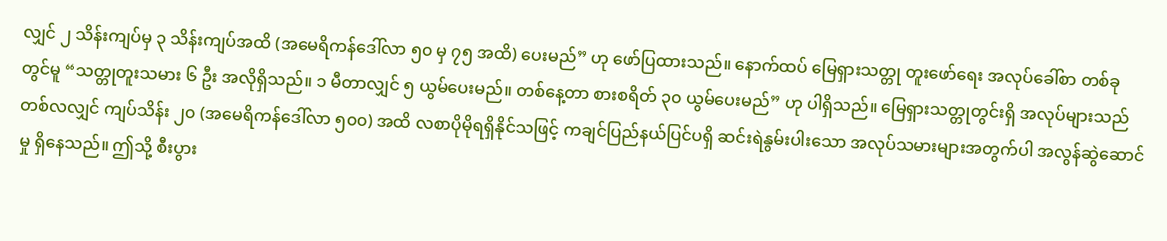လျှင် ၂ သိန်းကျပ်မှ ၃ သိန်းကျပ်အထိ (အမေရိကန်ဒေါ်လာ ၅၀ မှ ၇၅ အထိ) ပေးမည်” ဟု ဖော်ပြထားသည်။ နောက်ထပ် မြေရှားသတ္တု တူးဖော်ရေး အလုပ်ခေါ်စာ တစ်ခုတွင်မူ “သတ္တုတူးသမား ၆ ဦး အလိုရှိသည်။ ၁ မီတာလျှင် ၅ ယွမ်ပေးမည်။ တစ်နေ့တာ စားစရိတ် ၃၀ ယွမ်ပေးမည်” ဟု ပါရှိသည်။ မြေရှားသတ္တုတွင်းရှိ အလုပ်များသည် တစ်လလျှင် ကျပ်သိန်း ၂၀ (အမေရိကန်ဒေါ်လာ ၅၀၀) အထိ လစာပိုမိုရရှိနိုင်သဖြင့် ကချင်ပြည်နယ်ပြင်ပရှိ ဆင်းရဲနွမ်းပါးသော အလုပ်သမားများအတွက်ပါ အလွန်ဆွဲဆောင်မှု ရှိနေသည်။ ဤသို့ စီးပွား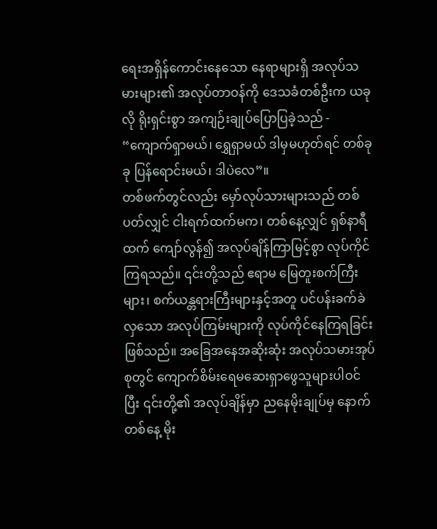ရေးအရှိန်ကောင်းနေသော နေရာများရှိ အလုပ်သမားများ၏ အလုပ်တာဝန်ကို ဒေသခံတစ်ဦးက ယခုလို ရိုးရှင်းစွာ အကျဉ်းချုပ်ပြောပြခဲ့သည် - “ကျောက်ရှာမယ်၊ ရွှေရှာမယ် ဒါမှမဟုတ်ရင် တစ်ခုခု ပြန်ရောင်းမယ်၊ ဒါပဲလေ”။
တစ်ဖက်တွင်လည်း မှော်လုပ်သားများသည် တစ်ပတ်လျှင် ငါးရက်ထက်မက၊ တစ်နေ့လျှင် ရှစ်နာရီထက် ကျော်လွန်၍ အလုပ်ချိန်ကြာမြင့်စွာ လုပ်ကိုင်ကြရသည်။ ၎င်းတို့သည် ဧရာမ မြေတူးစက်ကြီးများ၊ စက်ယန္တရားကြီးများနှင့်အတူ ပင်ပန်းခက်ခဲလှသော အလုပ်ကြမ်းများကို လုပ်ကိုင်နေကြရခြင်း ဖြစ်သည်။ အခြေအနေအဆိုးဆုံး အလုပ်သမားအုပ်စုတွင် ကျောက်စိမ်းရေမဆေးရှာဖွေသူများပါဝင်ပြီး ၎င်းတို့၏ အလုပ်ချိန်မှာ ညနေမိုးချုပ်မှ နောက်တစ်နေ့ မိုး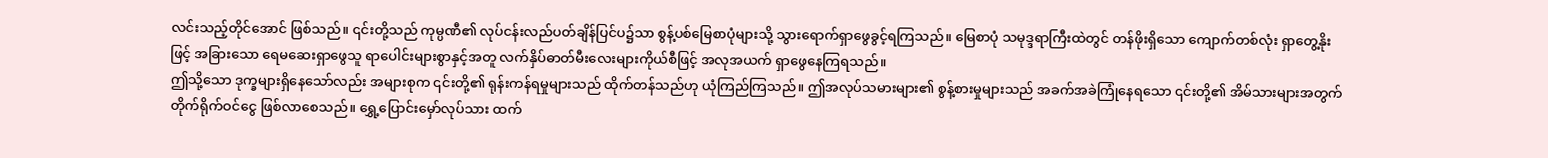လင်းသည့်တိုင်အောင် ဖြစ်သည်။ ၎င်းတို့သည် ကုမ္ပဏီ၏ လုပ်ငန်းလည်ပတ်ချိန်ပြင်ပ၌သာ စွန့်ပစ်မြေစာပုံများသို့ သွားရောက်ရှာဖွေခွင့်ရကြသည်။ မြေစာပုံ သမုဒ္ဒရာကြီးထဲတွင် တန်ဖိုးရှိသော ကျောက်တစ်လုံး ရှာတွေ့နိုးဖြင့် အခြားသော ရေမဆေးရှာဖွေသူ ရာပေါင်းများစွာနှင့်အတူ လက်နှိပ်ဓာတ်မီးလေးများကိုယ်စီဖြင့် အလုအယက် ရှာဖွေနေကြရသည်။
ဤသို့သော ဒုက္ခများရှိနေသော်လည်း အများစုက ၎င်းတို့၏ ရုန်းကန်ရမှုများသည် ထိုက်တန်သည်ဟု ယုံကြည်ကြသည်။ ဤအလုပ်သမားများ၏ စွန့်စားမှုများသည် အခက်အခဲကြုံနေရသော ၎င်းတို့၏ အိမ်သားများအတွက် တိုက်ရိုက်ဝင်ငွေ ဖြစ်လာစေသည်။ ရွှေ့ပြောင်းမှော်လုပ်သား ထက်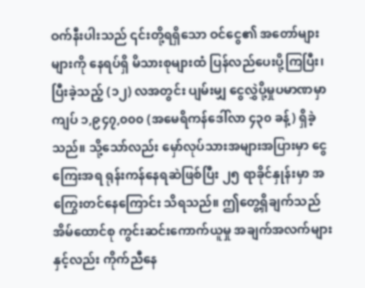ဝက်နီးပါးသည် ၎င်းတို့ရရှိသော ဝင်ငွေ၏ အတော်များများကို နေရပ်ရှိ မိသားစုများထံ ပြန်လည်ပေးပို့ကြပြီး၊ ပြီးခဲ့သည့် (၁၂) လအတွင်း ပျမ်းမျှ ငွေလွှဲပို့မှုပမာဏမှာ ကျပ် ၁,၉၄၇,၀၀၀ (အမေရိကန်ဒေါ်လာ ၄၃၀ ခန့်) ရှိခဲ့သည်။ သို့သော်လည်း မှော်လုပ်သားအများအပြားမှာ ငွေကြေးအရ ရုန်းကန်နေရဆဲဖြစ်ပြီး ၂၅ ရာခိုင်နှုန်းမှာ အကြွေးတင်နေကြောင်း သိရသည်။ ဤတွေ့ရှိချက်သည် အိမ်ထောင်စု ကွင်းဆင်းကောက်ယူမှု အချက်အလက်များနှင့်လည်း ကိုက်ညီနေ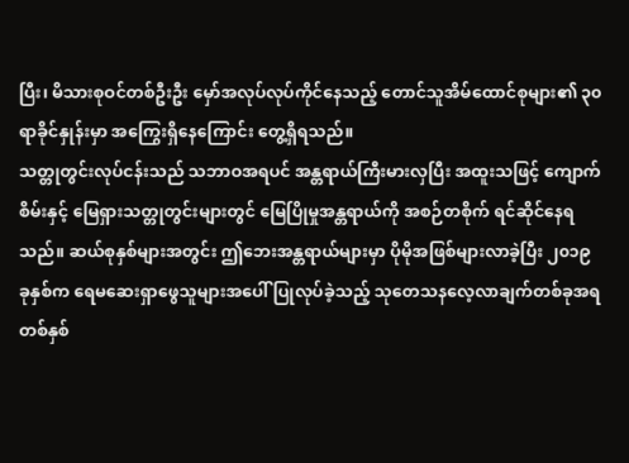ပြီး၊ မိသားစုဝင်တစ်ဦးဦး မှော်အလုပ်လုပ်ကိုင်နေသည့် တောင်သူအိမ်ထောင်စုများ၏ ၃၀ ရာခိုင်နှုန်းမှာ အကြွေးရှိနေကြောင်း တွေ့ရှိရသည်။
သတ္တုတွင်းလုပ်ငန်းသည် သဘာဝအရပင် အန္တရာယ်ကြီးမားလှပြီး အထူးသဖြင့် ကျောက်စိမ်းနှင့် မြေရှားသတ္တုတွင်းများတွင် မြေပြိုမှုအန္တရာယ်ကို အစဉ်တစိုက် ရင်ဆိုင်နေရသည်။ ဆယ်စုနှစ်များအတွင်း ဤဘေးအန္တရာယ်များမှာ ပိုမိုအဖြစ်များလာခဲ့ပြီး ၂၀၁၉ ခုနှစ်က ရေမဆေးရှာဖွေသူများအပေါ် ပြုလုပ်ခဲ့သည့် သုတေသနလေ့လာချက်တစ်ခုအရ တစ်နှစ်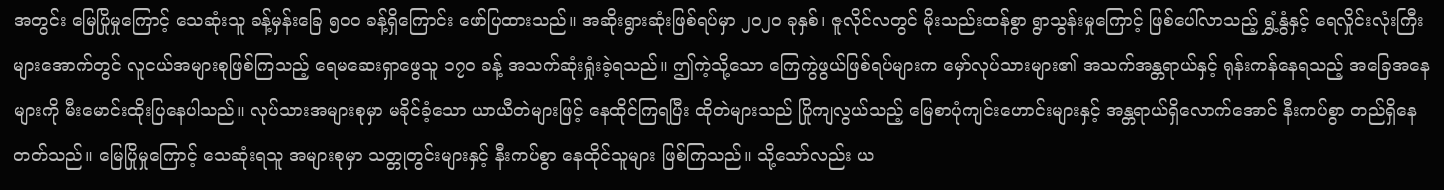အတွင်း မြေပြိုမှုကြောင့် သေဆုံးသူ ခန့်မှန်းခြေ ၅၀၀ ခန့်ရှိကြောင်း ဖော်ပြထားသည်။ အဆိုးရွားဆုံးဖြစ်ရပ်မှာ ၂၀၂၀ ခုနှစ်၊ ဇူလိုင်လတွင် မိုးသည်းထန်စွာ ရွာသွန်းမှုကြောင့် ဖြစ်ပေါ်လာသည့် ရွှံ့နွံနှင့် ရေလှိုင်းလုံးကြီးများအောက်တွင် လူငယ်အများစုဖြစ်ကြသည့် ရေမဆေးရှာဖွေသူ ၁၇၀ ခန့် အသက်ဆုံးရှုံးခဲ့ရသည်။ ဤကဲ့သို့သော ကြေကွဲဖွယ်ဖြစ်ရပ်များက မှော်လုပ်သားများ၏ အသက်အန္တရာယ်နှင့် ရုန်းကန်နေရသည့် အခြေအနေများကို မီးမောင်းထိုးပြနေပါသည်။ လုပ်သားအများစုမှာ မခိုင်ခံ့သော ယာယီတဲများဖြင့် နေထိုင်ကြရပြီး ထိုတဲများသည် ပြိုကျလွယ်သည့် မြေစာပုံကျင်းဟောင်းများနှင့် အန္တရာယ်ရှိလောက်အောင် နီးကပ်စွာ တည်ရှိနေတတ်သည်။ မြေပြိုမှုကြောင့် သေဆုံးရသူ အများစုမှာ သတ္တုတွင်းများနှင့် နီးကပ်စွာ နေထိုင်သူများ ဖြစ်ကြသည်။ သို့သော်လည်း ယ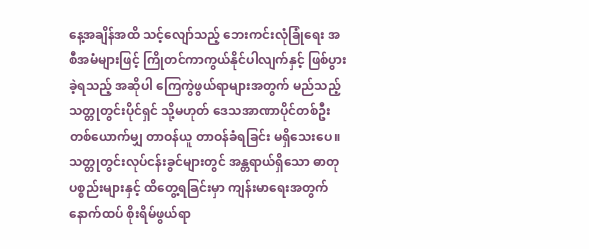နေ့အချိန်အထိ သင့်လျော်သည့် ဘေးကင်းလုံခြုံရေး အစီအမံများဖြင့် ကြိုတင်ကာကွယ်နိုင်ပါလျက်နှင့် ဖြစ်ပွားခဲ့ရသည့် အဆိုပါ ကြေကွဲဖွယ်ရာများအတွက် မည်သည့် သတ္တုတွင်းပိုင်ရှင် သို့မဟုတ် ဒေသအာဏာပိုင်တစ်ဦးတစ်ယောက်မျှ တာဝန်ယူ တာဝန်ခံရခြင်း မရှိသေးပေ။
သတ္တုတွင်းလုပ်ငန်းခွင်များတွင် အန္တရာယ်ရှိသော ဓာတုပစ္စည်းများနှင့် ထိတွေ့ရခြင်းမှာ ကျန်းမာရေးအတွက် နောက်ထပ် စိုးရိမ်ဖွယ်ရာ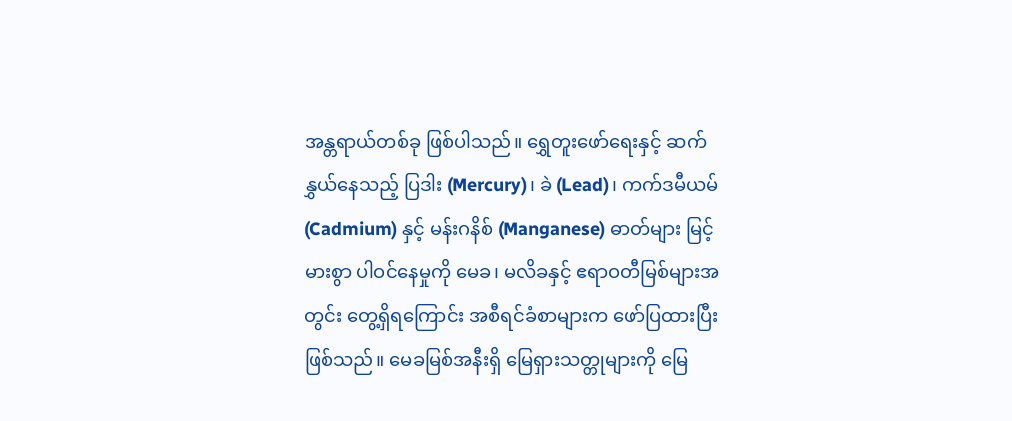အန္တရာယ်တစ်ခု ဖြစ်ပါသည်။ ရွှေတူးဖော်ရေးနှင့် ဆက်နွှယ်နေသည့် ပြဒါး (Mercury)၊ ခဲ (Lead)၊ ကက်ဒမီယမ် (Cadmium) နှင့် မန်းဂနိစ် (Manganese) ဓာတ်များ မြင့်မားစွာ ပါဝင်နေမှုကို မေခ၊ မလိခနှင့် ဧရာဝတီမြစ်များအတွင်း တွေ့ရှိရကြောင်း အစီရင်ခံစာများက ဖော်ပြထားပြီး ဖြစ်သည်။ မေခမြစ်အနီးရှိ မြေရှားသတ္တုများကို မြေ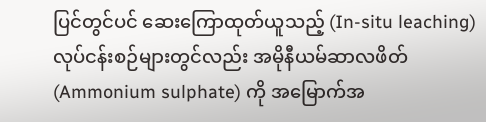ပြင်တွင်ပင် ဆေးကြောထုတ်ယူသည့် (In-situ leaching) လုပ်ငန်းစဉ်များတွင်လည်း အမိုနီယမ်ဆာလဖိတ် (Ammonium sulphate) ကို အမြောက်အ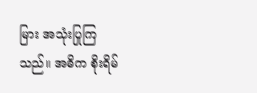မြား အသုံးပြုကြသည်။ အဓိက စိုးရိမ်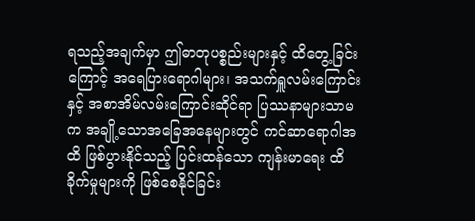ရသည့်အချက်မှာ ဤဓာတုပစ္စည်းများနှင့် ထိတွေ့ခြင်းကြောင့် အရေပြားရောဂါများ၊ အသက်ရှူလမ်းကြောင်းနှင့် အစာအိမ်လမ်းကြောင်းဆိုင်ရာ ပြဿနာများသာမက အချို့သောအခြေအနေများတွင် ကင်ဆာရောဂါအထိ ဖြစ်ပွားနိုင်သည့် ပြင်းထန်သော ကျန်းမာရေး ထိခိုက်မှုများကို ဖြစ်စေနိုင်ခြင်း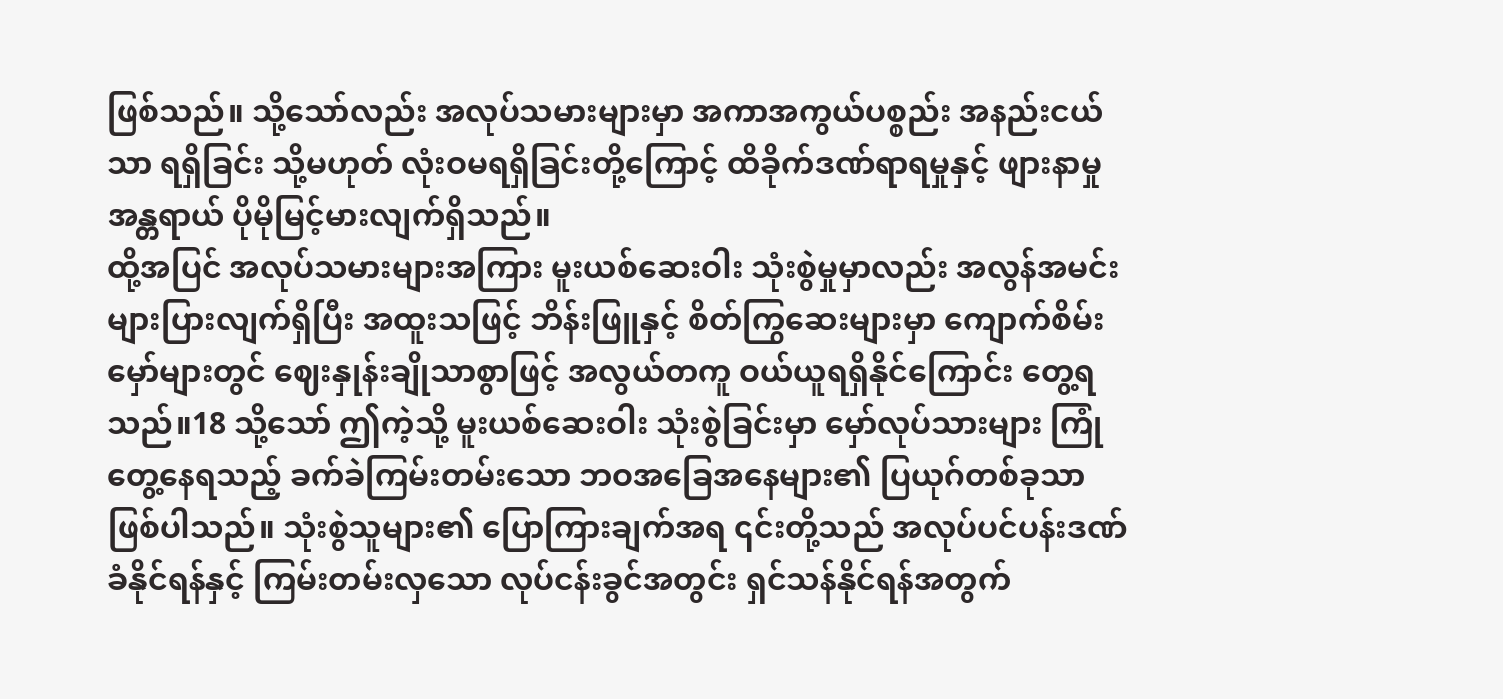ဖြစ်သည်။ သို့သော်လည်း အလုပ်သမားများမှာ အကာအကွယ်ပစ္စည်း အနည်းငယ်သာ ရရှိခြင်း သို့မဟုတ် လုံးဝမရရှိခြင်းတို့ကြောင့် ထိခိုက်ဒဏ်ရာရမှုနှင့် ဖျားနာမှုအန္တရာယ် ပိုမိုမြင့်မားလျက်ရှိသည်။
ထို့အပြင် အလုပ်သမားများအကြား မူးယစ်ဆေးဝါး သုံးစွဲမှုမှာလည်း အလွန်အမင်း များပြားလျက်ရှိပြီး အထူးသဖြင့် ဘိန်းဖြူနှင့် စိတ်ကြွဆေးများမှာ ကျောက်စိမ်းမှော်များတွင် ဈေးနှုန်းချိုသာစွာဖြင့် အလွယ်တကူ ဝယ်ယူရရှိနိုင်ကြောင်း တွေ့ရသည်။18 သို့သော် ဤကဲ့သို့ မူးယစ်ဆေးဝါး သုံးစွဲခြင်းမှာ မှော်လုပ်သားများ ကြုံတွေ့နေရသည့် ခက်ခဲကြမ်းတမ်းသော ဘဝအခြေအနေများ၏ ပြယုဂ်တစ်ခုသာ ဖြစ်ပါသည်။ သုံးစွဲသူများ၏ ပြောကြားချက်အရ ၎င်းတို့သည် အလုပ်ပင်ပန်းဒဏ်ခံနိုင်ရန်နှင့် ကြမ်းတမ်းလှသော လုပ်ငန်းခွင်အတွင်း ရှင်သန်နိုင်ရန်အတွက်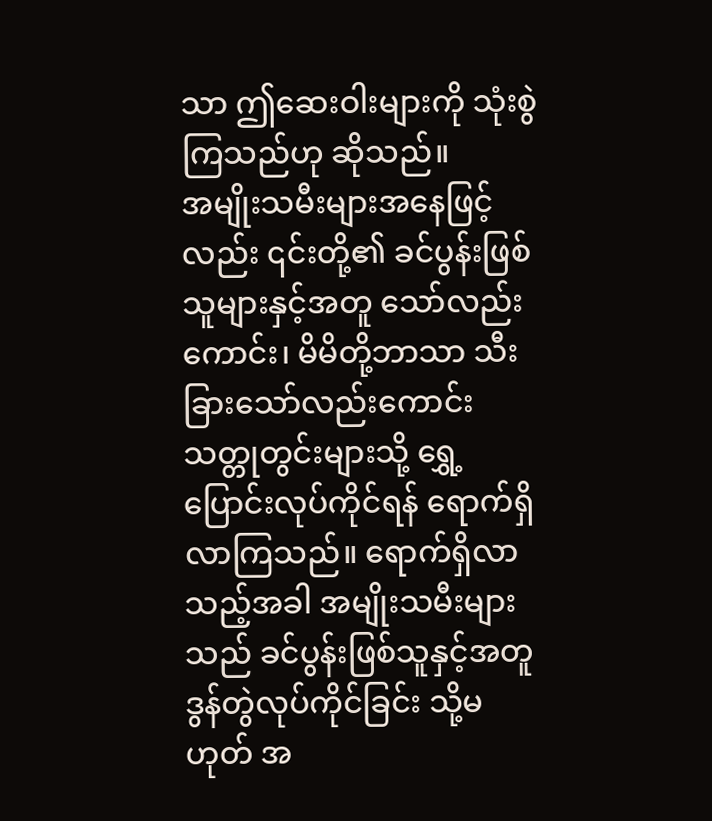သာ ဤဆေးဝါးများကို သုံးစွဲကြသည်ဟု ဆိုသည်။
အမျိုးသမီးများအနေဖြင့်လည်း ၎င်းတို့၏ ခင်ပွန်းဖြစ်သူများနှင့်အတူ သော်လည်းကောင်း၊ မိမိတို့ဘာသာ သီးခြားသော်လည်းကောင်း သတ္တုတွင်းများသို့ ရွှေ့ပြောင်းလုပ်ကိုင်ရန် ရောက်ရှိလာကြသည်။ ရောက်ရှိလာသည့်အခါ အမျိုးသမီးများသည် ခင်ပွန်းဖြစ်သူနှင့်အတူ ဒွန်တွဲလုပ်ကိုင်ခြင်း သို့မဟုတ် အ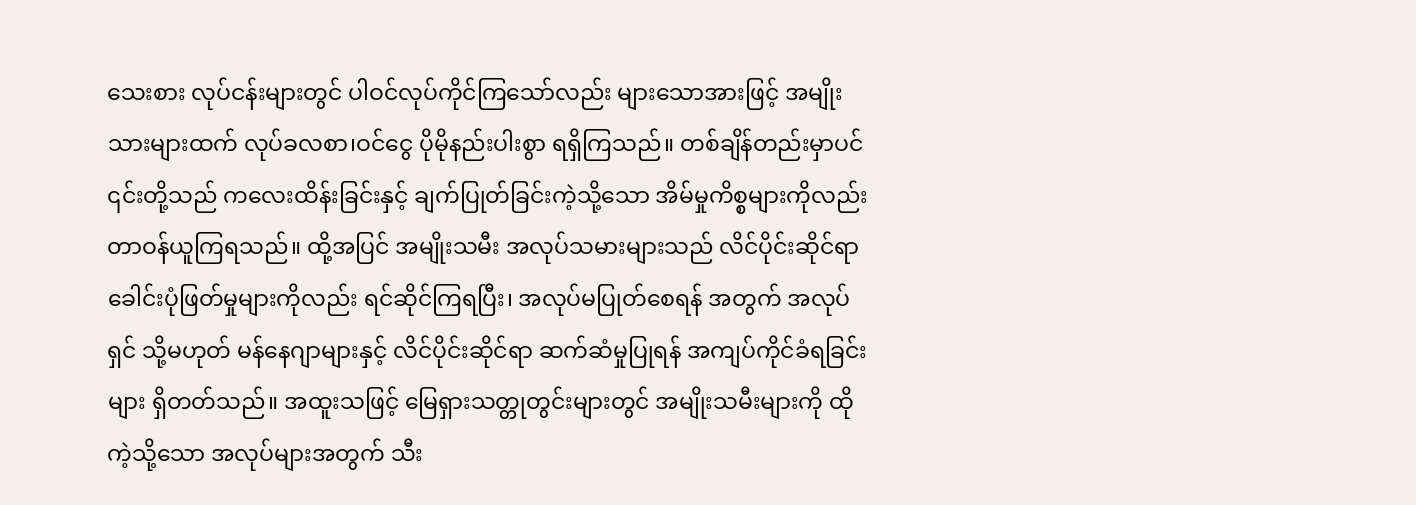သေးစား လုပ်ငန်းများတွင် ပါဝင်လုပ်ကိုင်ကြသော်လည်း များသောအားဖြင့် အမျိုးသားများထက် လုပ်ခလစာ၊ဝင်ငွေ ပိုမိုနည်းပါးစွာ ရရှိကြသည်။ တစ်ချိန်တည်းမှာပင် ၎င်းတို့သည် ကလေးထိန်းခြင်းနှင့် ချက်ပြုတ်ခြင်းကဲ့သို့သော အိမ်မှုကိစ္စများကိုလည်း တာဝန်ယူကြရသည်။ ထို့အပြင် အမျိုးသမီး အလုပ်သမားများသည် လိင်ပိုင်းဆိုင်ရာ ခေါင်းပုံဖြတ်မှုများကိုလည်း ရင်ဆိုင်ကြရပြီး၊ အလုပ်မပြုတ်စေရန် အတွက် အလုပ်ရှင် သို့မဟုတ် မန်နေဂျာများနှင့် လိင်ပိုင်းဆိုင်ရာ ဆက်ဆံမှုပြုရန် အကျပ်ကိုင်ခံရခြင်းများ ရှိတတ်သည်။ အထူးသဖြင့် မြေရှားသတ္တုတွင်းများတွင် အမျိုးသမီးများကို ထိုကဲ့သို့သော အလုပ်များအတွက် သီး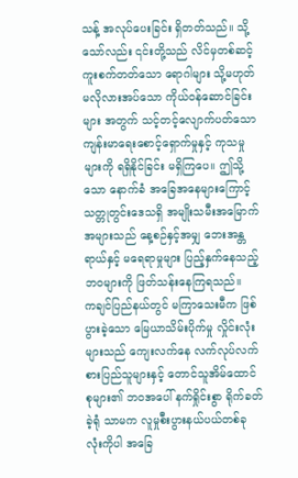သန့် အလုပ်ပေးခြင်း ရှိတတ်သည်။ သို့သော်လည်း ၎င်းတို့သည် လိင်မှတစ်ဆင့် ကူးစက်တတ်သော ရောဂါများ သို့မဟုတ် မလိုလားအပ်သော ကိုယ်ဝန်ဆောင်ခြင်းများ အတွက် သင့်တင့်လျောက်ပတ်သော ကျန်းမာရေးစောင့်ရှောက်မှုနှင့် ကုသမှုများကို ရရှိနိုင်ခြင်း မရှိကြပေ။ ဤသို့သော နောက်ခံ အခြေအနေများကြောင့် သတ္တုတွင်းဒေသရှိ အမျိုးသမီးအမြောက်အများသည် နေ့စဉ်နှင့်အမျှ ဘေးအန္တရာယ်နှင့် မရေရာမှုများ ပြည့်နှက်နေသည့် ဘဝများကို ဖြတ်သန်းနေကြရသည်။
ကချင်ပြည်နယ်တွင် မကြာသေးမီက ဖြစ်ပွားခဲ့သော မြေယာသိမ်းပိုက်မှု လှိုင်းလုံးများသည် ကျေးလက်နေ လက်လုပ်လက်စားပြည်သူများနှင့် တောင်သူအိမ်ထောင်စုများ၏ ဘဝအပေါ် နက်ရှိုင်းစွာ ရိုက်ခတ်ခဲ့ရုံ သာမက လူမှုစီးပွားနယ်ပယ်တစ်ခုလုံးကိုပါ အခြေ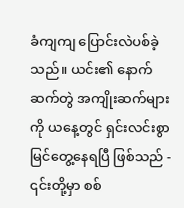ခံကျကျ ပြောင်းလဲပစ်ခဲ့သည်။ ယင်း၏ နောက်ဆက်တွဲ အကျိုးဆက်များကို ယနေ့တွင် ရှင်းလင်းစွာ မြင်တွေ့နေရပြီ ဖြစ်သည် - ၎င်းတို့မှာ စစ်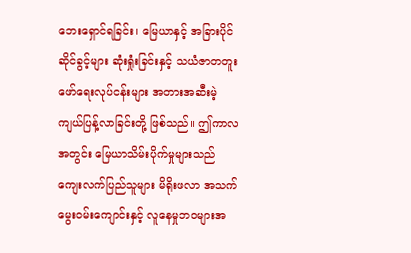ဘေးရှောင်ရခြင်း၊ မြေယာနှင့် အခြားပိုင်ဆိုင်ခွင့်များ ဆုံးရှုံးခြင်းနှင့် သယံဇာတတူးဖော်ရေးလုပ်ငန်းများ အတားအဆီးမဲ့ ကျယ်ပြန့်လာခြင်းတို့ ဖြစ်သည်။ ဤကာလအတွင်း မြေယာသိမ်းပိုက်မှုများသည် ကျေးလက်ပြည်သူများ မိရိုးဖလာ အသက်မွေးဝမ်းကျောင်းနှင့် လူနေမှုဘဝများအ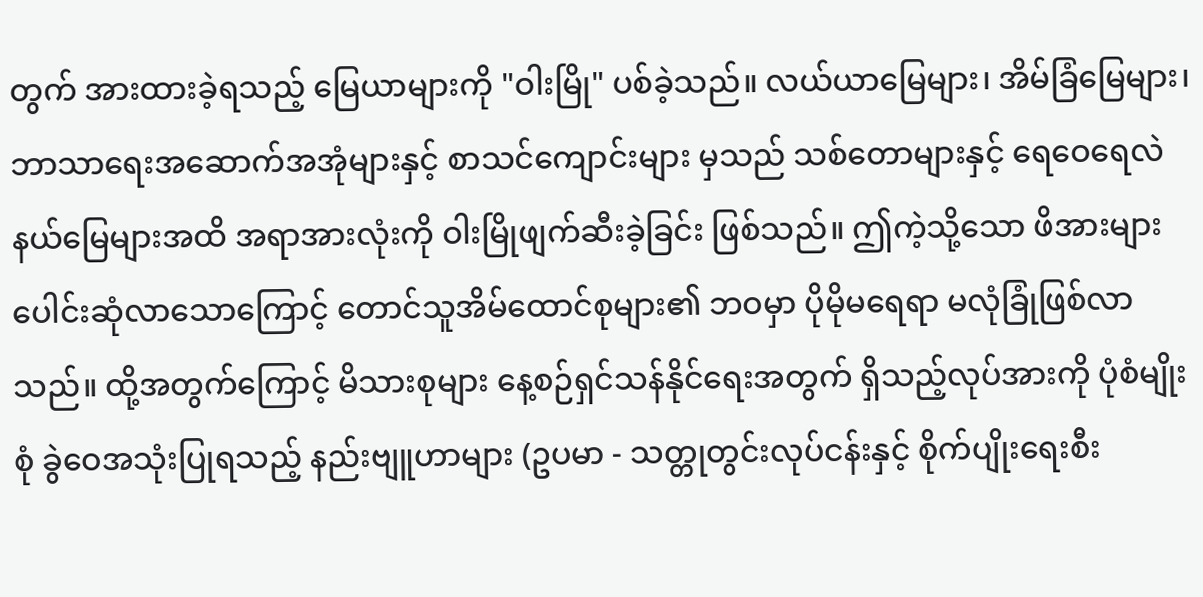တွက် အားထားခဲ့ရသည့် မြေယာများကို "ဝါးမြို" ပစ်ခဲ့သည်။ လယ်ယာမြေများ၊ အိမ်ခြံမြေများ၊ ဘာသာရေးအဆောက်အအုံများနှင့် စာသင်ကျောင်းများ မှသည် သစ်တောများနှင့် ရေဝေရေလဲနယ်မြေများအထိ အရာအားလုံးကို ဝါးမြိုဖျက်ဆီးခဲ့ခြင်း ဖြစ်သည်။ ဤကဲ့သို့သော ဖိအားများ ပေါင်းဆုံလာသောကြောင့် တောင်သူအိမ်ထောင်စုများ၏ ဘဝမှာ ပိုမိုမရေရာ မလုံခြုံဖြစ်လာသည်။ ထို့အတွက်ကြောင့် မိသားစုများ နေ့စဉ်ရှင်သန်နိုင်ရေးအတွက် ရှိသည့်လုပ်အားကို ပုံစံမျိုးစုံ ခွဲဝေအသုံးပြုရသည့် နည်းဗျူဟာများ (ဥပမာ - သတ္တုတွင်းလုပ်ငန်းနှင့် စိုက်ပျိုးရေးစီး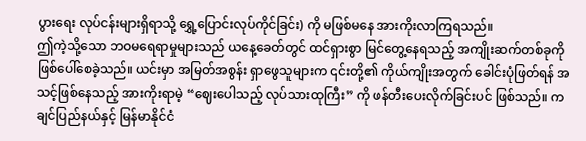ပွားရေး လုပ်ငန်းများရှိရာသို့ ရွှေ့ပြောင်းလုပ်ကိုင်ခြင်း) ကို မဖြစ်မနေ အားကိုးလာကြရသည်။
ဤကဲ့သို့သော ဘဝမရေရာမှုများသည် ယနေ့ခေတ်တွင် ထင်ရှားစွာ မြင်တွေ့နေရသည့် အကျိုးဆက်တစ်ခုကို ဖြစ်ပေါ်စေခဲ့သည်။ ယင်းမှာ အမြတ်အစွန်း ရှာဖွေသူများက ၎င်းတို့၏ ကိုယ်ကျိုးအတွက် ခေါင်းပုံဖြတ်ရန် အသင့်ဖြစ်နေသည့် အားကိုးရာမဲ့ “ဈေးပေါသည့် လုပ်သားထုကြီး” ကို ဖန်တီးပေးလိုက်ခြင်းပင် ဖြစ်သည်။ ကချင်ပြည်နယ်နှင့် မြန်မာနိုင်ငံ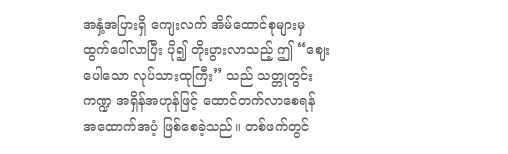အနှံ့အပြားရှိ ကျေးလက် အိမ်ထောင်စုများမှ ထွက်ပေါ်လာပြီး ပို၍ တိုးပွားလာသည့် ဤ “ဈေးပေါသော လုပ်သားထုကြီး” သည် သတ္တုတွင်းကဏ္ဍ အရှိန်အဟုန်ဖြင့် ထောင်တက်လာစေရန် အထောက်အပံ့ ဖြစ်စေခဲ့သည်။ တစ်ဖက်တွင်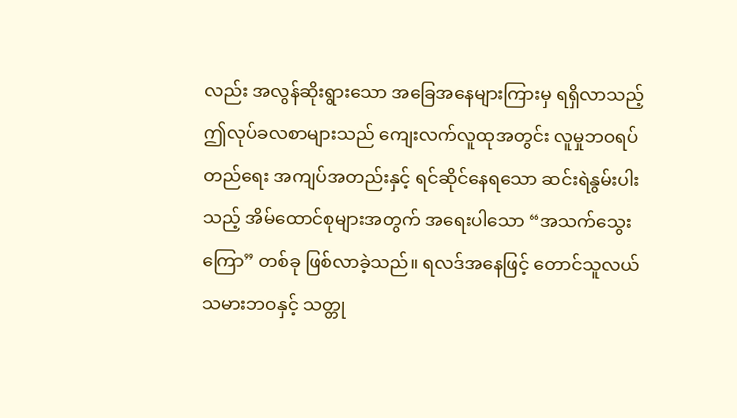လည်း အလွန်ဆိုးရွားသော အခြေအနေများကြားမှ ရရှိလာသည့် ဤလုပ်ခလစာများသည် ကျေးလက်လူထုအတွင်း လူမှုဘဝရပ်တည်ရေး အကျပ်အတည်းနှင့် ရင်ဆိုင်နေရသော ဆင်းရဲနွမ်းပါးသည့် အိမ်ထောင်စုများအတွက် အရေးပါသော “အသက်သွေးကြော” တစ်ခု ဖြစ်လာခဲ့သည်။ ရလဒ်အနေဖြင့် တောင်သူလယ်သမားဘဝနှင့် သတ္တု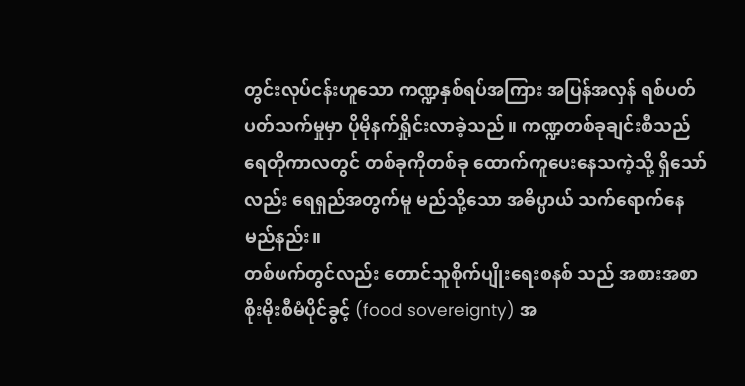တွင်းလုပ်ငန်းဟူသော ကဏ္ဍနှစ်ရပ်အကြား အပြန်အလှန် ရစ်ပတ်ပတ်သက်မှုမှာ ပိုမိုနက်ရှိုင်းလာခဲ့သည်။ ကဏ္ဍတစ်ခုချင်းစီသည် ရေတိုကာလတွင် တစ်ခုကိုတစ်ခု ထောက်ကူပေးနေသကဲ့သို့ ရှိသော်လည်း ရေရှည်အတွက်မူ မည်သို့သော အဓိပ္ပာယ် သက်ရောက်နေမည်နည်း။
တစ်ဖက်တွင်လည်း တောင်သူစိုက်ပျိုးရေးစနစ် သည် အစားအစာစိုးမိုးစီမံပိုင်ခွင့် (food sovereignty) အ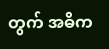တွက် အဓိက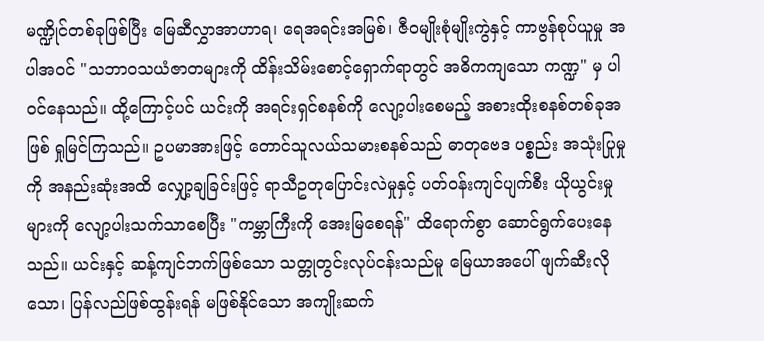မဏ္ဍိုင်တစ်ခုဖြစ်ပြီး မြေဆီလွှာအာဟာရ၊ ရေအရင်းအမြစ်၊ ဇီဝမျိုးစုံမျိုးကွဲနှင့် ကာဗွန်စုပ်ယူမှု အပါအဝင် "သဘာဝသယံဇာတများကို ထိန်းသိမ်းစောင့်ရှောက်ရာတွင် အဓိကကျသော ကဏ္ဍ" မှ ပါဝင်နေသည်။ ထို့ကြောင့်ပင် ယင်းကို အရင်းရှင်စနစ်ကို လျော့ပါးစေမည့် အစားထိုးစနစ်တစ်ခုအဖြစ် ရှုမြင်ကြသည်။ ဥပမာအားဖြင့် တောင်သူလယ်သမားစနစ်သည် ဓာတုဗေဒ ပစ္စည်း အသုံးပြုမှုကို အနည်းဆုံးအထိ လျှော့ချခြင်းဖြင့် ရာသီဥတုပြောင်းလဲမှုနှင့် ပတ်ဝန်းကျင်ပျက်စီး ယိုယွင်းမှုများကို လျော့ပါးသက်သာစေပြီး "ကမ္ဘာကြီးကို အေးမြစေရန်" ထိရောက်စွာ ဆောင်ရွက်ပေးနေသည်။ ယင်းနှင့် ဆန့်ကျင်ဘက်ဖြစ်သော သတ္တုတွင်းလုပ်ငန်းသည်မူ မြေယာအပေါ် ဖျက်ဆီးလိုသော၊ ပြန်လည်ဖြစ်ထွန်းရန် မဖြစ်နိုင်သော အကျိုးဆက်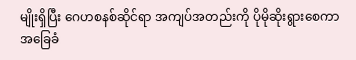မျိုးရှိပြီး ဂေဟစနစ်ဆိုင်ရာ အကျပ်အတည်းကို ပိုမိုဆိုးရွားစေကာ အခြေခံ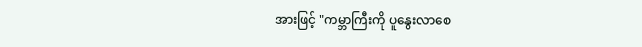အားဖြင့် "ကမ္ဘာကြီးကို ပူနွေးလာစေ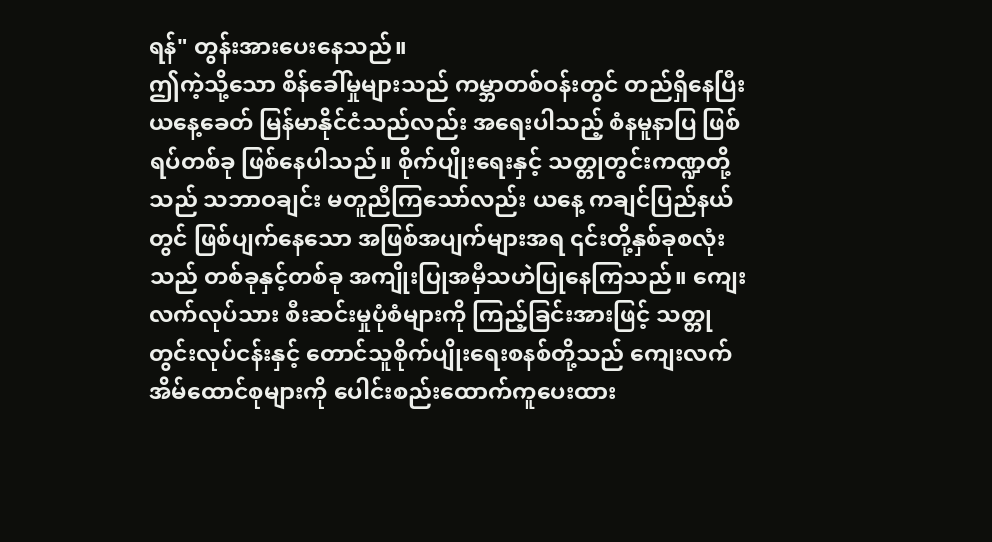ရန်" တွန်းအားပေးနေသည်။
ဤကဲ့သို့သော စိန်ခေါ်မှုများသည် ကမ္ဘာတစ်ဝန်းတွင် တည်ရှိနေပြီး ယနေ့ခေတ် မြန်မာနိုင်ငံသည်လည်း အရေးပါသည့် စံနမူနာပြ ဖြစ်ရပ်တစ်ခု ဖြစ်နေပါသည်။ စိုက်ပျိုးရေးနှင့် သတ္တုတွင်းကဏ္ဍတို့သည် သဘာဝချင်း မတူညီကြသော်လည်း ယနေ့ ကချင်ပြည်နယ်တွင် ဖြစ်ပျက်နေသော အဖြစ်အပျက်များအရ ၎င်းတို့နှစ်ခုစလုံးသည် တစ်ခုနှင့်တစ်ခု အကျိုးပြုအမှီသဟဲပြုနေကြသည်။ ကျေးလက်လုပ်သား စီးဆင်းမှုပုံစံများကို ကြည့်ခြင်းအားဖြင့် သတ္တုတွင်းလုပ်ငန်းနှင့် တောင်သူစိုက်ပျိုးရေးစနစ်တို့သည် ကျေးလက်အိမ်ထောင်စုများကို ပေါင်းစည်းထောက်ကူပေးထား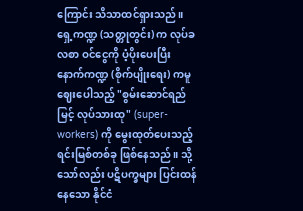ကြောင်း သိသာထင်ရှားသည်။ ရှေ့ကဏ္ဍ (သတ္တုတွင်း) က လုပ်ခလစာ ဝင်ငွေကို ပံ့ပိုးပေးပြီး နောက်ကဏ္ဍ (စိုက်ပျိုးရေး) ကမူ ဈေးပေါသည့် "စွမ်းဆောင်ရည်မြင့် လုပ်သားထု" (super-workers) ကို မွေးထုတ်ပေးသည့် ရင်းမြစ်တစ်ခု ဖြစ်နေသည်။ သို့သော်လည်း ပဋိပက္ခများ ပြင်းထန်နေသော နိုင်ငံ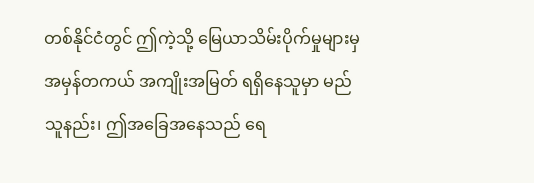တစ်နိုင်ငံတွင် ဤကဲ့သို့ မြေယာသိမ်းပိုက်မှုများမှ အမှန်တကယ် အကျိုးအမြတ် ရရှိနေသူမှာ မည်သူနည်း၊ ဤအခြေအနေသည် ရေ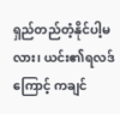ရှည်တည်တံ့နိုင်ပါ့မလား၊ ယင်း၏ရလဒ်ကြောင့် ကချင်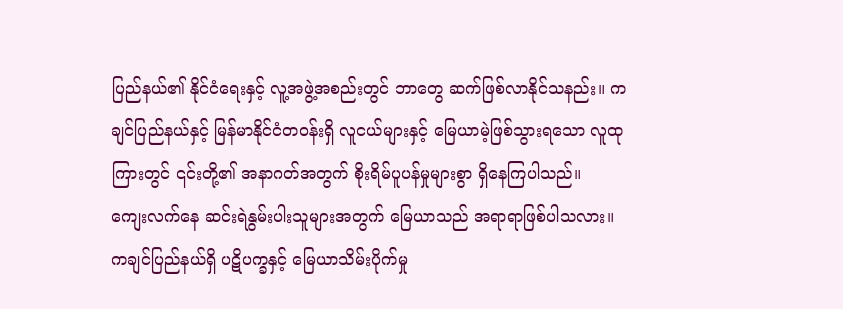ပြည်နယ်၏ နိုင်ငံရေးနှင့် လူ့အဖွဲ့အစည်းတွင် ဘာတွေ ဆက်ဖြစ်လာနိုင်သနည်း။ ကချင်ပြည်နယ်နှင့် မြန်မာနိုင်ငံတဝန်းရှိ လူငယ်များနှင့် မြေယာမဲ့ဖြစ်သွားရသော လူထုကြားတွင် ၎င်းတို့၏ အနာဂတ်အတွက် စိုးရိမ်ပူပန်မှုများစွာ ရှိနေကြပါသည်။
ကျေးလက်နေ ဆင်းရဲနွမ်းပါးသူများအတွက် မြေယာသည် အရာရာဖြစ်ပါသလား။ ကချင်ပြည်နယ်ရှိ ပဋိပက္ခနှင့် မြေယာသိမ်းပိုက်မှု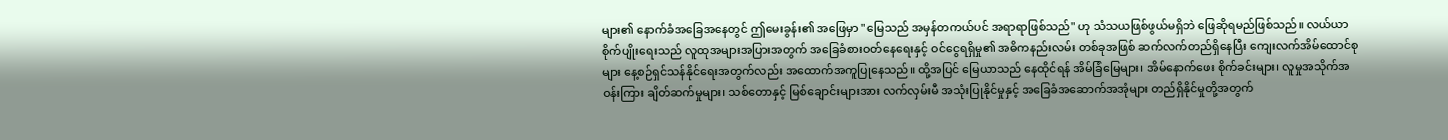များ၏ နောက်ခံအခြေအနေတွင် ဤမေးခွန်း၏ အဖြေမှာ "မြေသည် အမှန်တကယ်ပင် အရာရာဖြစ်သည်" ဟု သံသယဖြစ်ဖွယ်မရှိဘဲ ဖြေဆိုရမည်ဖြစ်သည်။ လယ်ယာ စိုက်ပျိုးရေးသည် လူထုအများအပြားအတွက် အခြေခံစားဝတ်နေရေးနှင့် ဝင်ငွေရရှိမှု၏ အဓိကနည်းလမ်း တစ်ခုအဖြစ် ဆက်လက်တည်ရှိနေပြီး ကျေးလက်အိမ်ထောင်စုများ နေ့စဉ်ရှင်သန်နိုင်ရေးအတွက်လည်း အထောက်အကူပြုနေသည်။ ထို့အပြင် မြေယာသည် နေထိုင်ရန် အိမ်ခြံမြေများ၊ အိမ်နောက်ဖေး စိုက်ခင်းများ၊ လူမှုအသိုက်အဝန်းကြား ချိတ်ဆက်မှုများ၊ သစ်တောနှင့် မြစ်ချောင်းများအား လက်လှမ်းမီ အသုံးပြုနိုင်မှုနှင့် အခြေခံအဆောက်အအုံများ တည်ရှိနိုင်မှုတို့အတွက်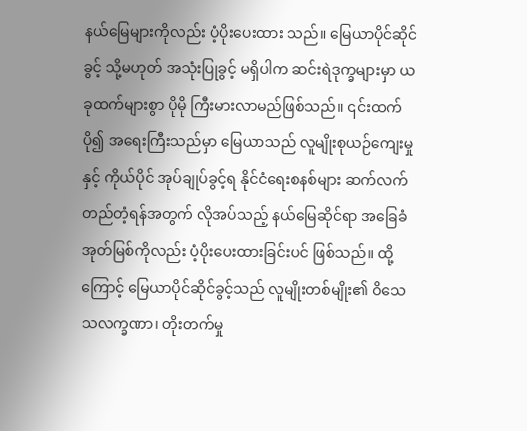နယ်မြေများကိုလည်း ပံ့ပိုးပေးထား သည်။ မြေယာပိုင်ဆိုင်ခွင့် သို့မဟုတ် အသုံးပြုခွင့် မရှိပါက ဆင်းရဲဒုက္ခများမှာ ယခုထက်များစွာ ပိုမို ကြီးမားလာမည်ဖြစ်သည်။ ၎င်းထက်ပို၍ အရေးကြီးသည်မှာ မြေယာသည် လူမျိုးစုယဉ်ကျေးမှုနှင့် ကိုယ်ပိုင် အုပ်ချုပ်ခွင့်ရ နိုင်ငံရေးစနစ်များ ဆက်လက်တည်တံ့ရန်အတွက် လိုအပ်သည့် နယ်မြေဆိုင်ရာ အခြေခံ အုတ်မြစ်ကိုလည်း ပံ့ပိုးပေးထားခြင်းပင် ဖြစ်သည်။ ထို့ကြောင့် မြေယာပိုင်ဆိုင်ခွင့်သည် လူမျိုးတစ်မျိုး၏ ဝိသေသလက္ခဏာ၊ တိုးတက်မှု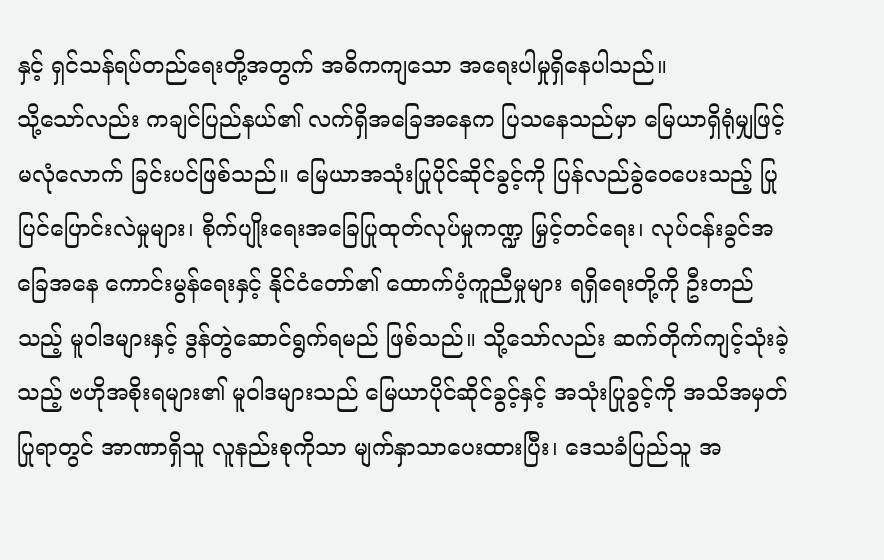နှင့် ရှင်သန်ရပ်တည်ရေးတို့အတွက် အဓိကကျသော အရေးပါမှုရှိနေပါသည်။
သို့သော်လည်း ကချင်ပြည်နယ်၏ လက်ရှိအခြေအနေက ပြသနေသည်မှာ မြေယာရှိရုံမျှဖြင့် မလုံလောက် ခြင်းပင်ဖြစ်သည်။ မြေယာအသုံးပြုပိုင်ဆိုင်ခွင့်ကို ပြန်လည်ခွဲဝေပေးသည့် ပြုပြင်ပြောင်းလဲမှုများ၊ စိုက်ပျိုးရေးအခြေပြုထုတ်လုပ်မှုကဏ္ဍ မြှင့်တင်ရေး၊ လုပ်ငန်းခွင်အခြေအနေ ကောင်းမွန်ရေးနှင့် နိုင်ငံတော်၏ ထောက်ပံ့ကူညီမှုများ ရရှိရေးတို့ကို ဦးတည်သည့် မူဝါဒများနှင့် ဒွန်တွဲဆောင်ရွက်ရမည် ဖြစ်သည်။ သို့သော်လည်း ဆက်တိုက်ကျင့်သုံးခဲ့သည့် ဗဟိုအစိုးရများ၏ မူဝါဒများသည် မြေယာပိုင်ဆိုင်ခွင့်နှင့် အသုံးပြုခွင့်ကို အသိအမှတ်ပြုရာတွင် အာဏာရှိသူ လူနည်းစုကိုသာ မျက်နှာသာပေးထားပြီး၊ ဒေသခံပြည်သူ အ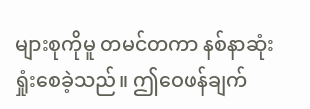များစုကိုမူ တမင်တကာ နစ်နာဆုံးရှုံးစေခဲ့သည်။ ဤဝေဖန်ချက်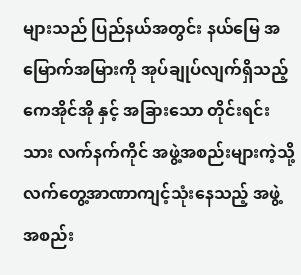များသည် ပြည်နယ်အတွင်း နယ်မြေ အမြောက်အမြားကို အုပ်ချုပ်လျက်ရှိသည့် ကေအိုင်အို နှင့် အခြားသော တိုင်းရင်းသား လက်နက်ကိုင် အဖွဲ့အစည်းများကဲ့သို့ လက်တွေ့အာဏာကျင့်သုံးနေသည့် အဖွဲ့အစည်း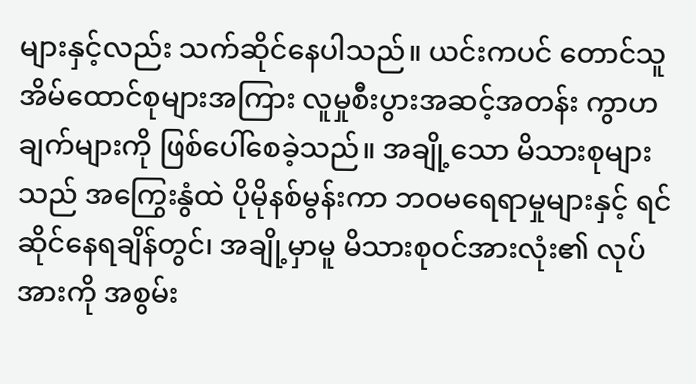များနှင့်လည်း သက်ဆိုင်နေပါသည်။ ယင်းကပင် တောင်သူအိမ်ထောင်စုများအကြား လူမှုစီးပွားအဆင့်အတန်း ကွာဟချက်များကို ဖြစ်ပေါ်စေခဲ့သည်။ အချို့သော မိသားစုများသည် အကြွေးနွံထဲ ပိုမိုနစ်မွန်းကာ ဘဝမရေရာမှုများနှင့် ရင်ဆိုင်နေရချိန်တွင်၊ အချို့မှာမူ မိသားစုဝင်အားလုံး၏ လုပ်အားကို အစွမ်း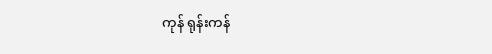ကုန် ရုန်းကန်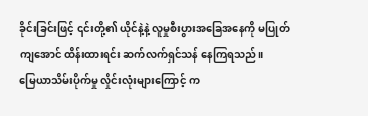ခိုင်းခြင်းဖြင့် ၎င်းတို့၏ ယိုင်နဲ့နဲ့ လူမှုစီးပွားအခြေအနေကို မပြုတ်ကျအောင် ထိန်းထားရင်း ဆက်လက်ရှင်သန် နေကြရသည်။
မြေယာသိမ်းပိုက်မှု လှိုင်းလုံးများကြောင့် က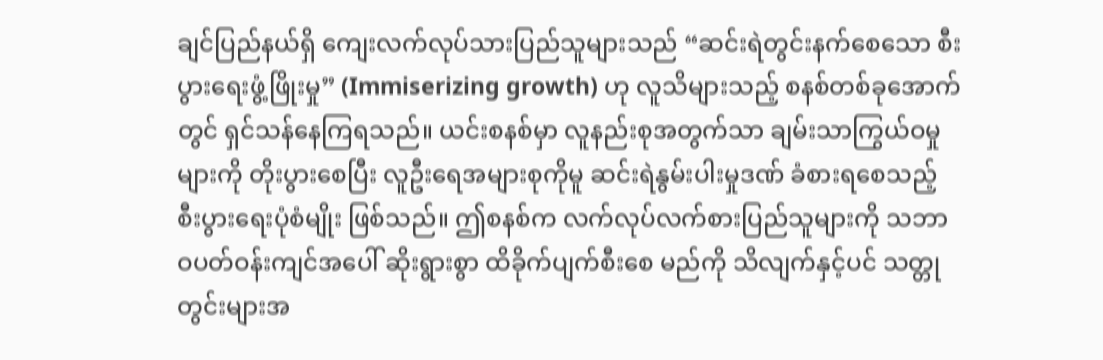ချင်ပြည်နယ်ရှိ ကျေးလက်လုပ်သားပြည်သူများသည် “ဆင်းရဲတွင်းနက်စေသော စီးပွားရေးဖွံ့ဖြိုးမှု” (Immiserizing growth) ဟု လူသိများသည့် စနစ်တစ်ခုအောက်တွင် ရှင်သန်နေကြရသည်။ ယင်းစနစ်မှာ လူနည်းစုအတွက်သာ ချမ်းသာကြွယ်ဝမှုများကို တိုးပွားစေပြီး လူဦးရေအများစုကိုမူ ဆင်းရဲနွမ်းပါးမှုဒဏ် ခံစားရစေသည့် စီးပွားရေးပုံစံမျိုး ဖြစ်သည်။ ဤစနစ်က လက်လုပ်လက်စားပြည်သူများကို သဘာဝပတ်ဝန်းကျင်အပေါ် ဆိုးရွားစွာ ထိခိုက်ပျက်စီးစေ မည်ကို သိလျက်နှင့်ပင် သတ္တုတွင်းများအ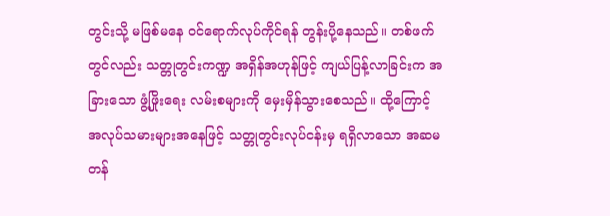တွင်းသို့ မဖြစ်မနေ ဝင်ရောက်လုပ်ကိုင်ရန် တွန်းပို့နေသည်။ တစ်ဖက်တွင်လည်း သတ္တုတွင်းကဏ္ဍ အရှိန်အဟုန်ဖြင့် ကျယ်ပြန့်လာခြင်းက အခြားသော ဖွံ့ဖြိုးရေး လမ်းစများကို မှေးမှိန်သွားစေသည်။ ထို့ကြောင့် အလုပ်သမားများအနေဖြင့် သတ္တုတွင်းလုပ်ငန်းမှ ရရှိလာသော အဆမတန်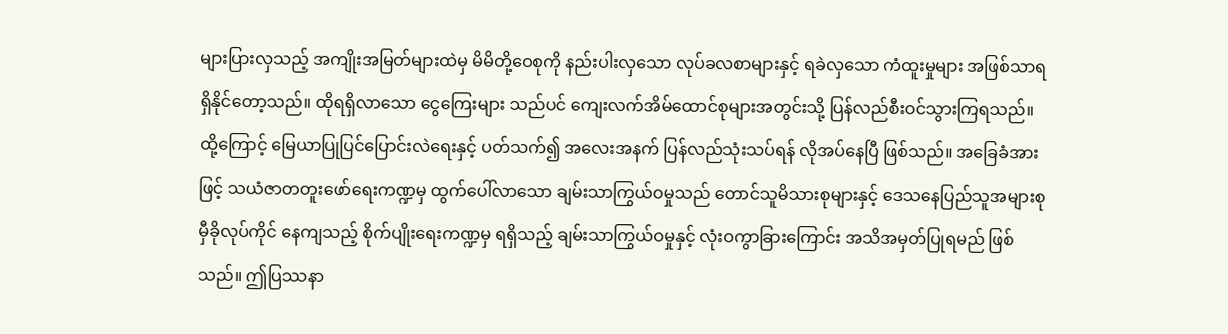များပြားလှသည့် အကျိုးအမြတ်များထဲမှ မိမိတို့ဝေစုကို နည်းပါးလှသော လုပ်ခလစာများနှင့် ရခဲလှသော ကံထူးမှုများ အဖြစ်သာရရှိနိုင်တော့သည်။ ထိုရရှိလာသော ငွေကြေးများ သည်ပင် ကျေးလက်အိမ်ထောင်စုများအတွင်းသို့ ပြန်လည်စီးဝင်သွားကြရသည်။
ထို့ကြောင့် မြေယာပြုပြင်ပြောင်းလဲရေးနှင့် ပတ်သက်၍ အလေးအနက် ပြန်လည်သုံးသပ်ရန် လိုအပ်နေပြီ ဖြစ်သည်။ အခြေခံအားဖြင့် သယံဇာတတူးဖော်ရေးကဏ္ဍမှ ထွက်ပေါ်လာသော ချမ်းသာကြွယ်ဝမှုသည် တောင်သူမိသားစုများနှင့် ဒေသနေပြည်သူအများစု မှီခိုလုပ်ကိုင် နေကျသည့် စိုက်ပျိုးရေးကဏ္ဍမှ ရရှိသည့် ချမ်းသာကြွယ်ဝမှုနှင့် လုံးဝကွာခြားကြောင်း အသိအမှတ်ပြုရမည် ဖြစ်သည်။ ဤပြဿနာ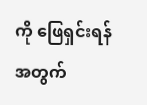ကို ဖြေရှင်းရန် အတွက်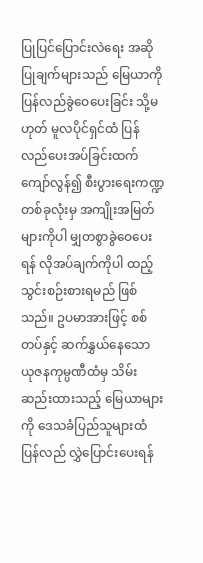ပြုပြင်ပြောင်းလဲရေး အဆိုပြုချက်များသည် မြေယာကို ပြန်လည်ခွဲဝေပေးခြင်း သို့မဟုတ် မူလပိုင်ရှင်ထံ ပြန်လည်ပေးအပ်ခြင်းထက် ကျော်လွန်၍ စီးပွားရေးကဏ္ဍတစ်ခုလုံးမှ အကျိုးအမြတ်များကိုပါ မျှတစွာခွဲဝေပေးရန် လိုအပ်ချက်ကိုပါ ထည့်သွင်းစဉ်းစားရမည် ဖြစ်သည်။ ဥပမာအားဖြင့် စစ်တပ်နှင့် ဆက်နွှယ်နေသော ယုဇနကုမ္ပဏီထံမှ သိမ်းဆည်းထားသည့် မြေယာများကို ဒေသခံပြည်သူများထံ ပြန်လည် လွှဲပြောင်းပေးရန်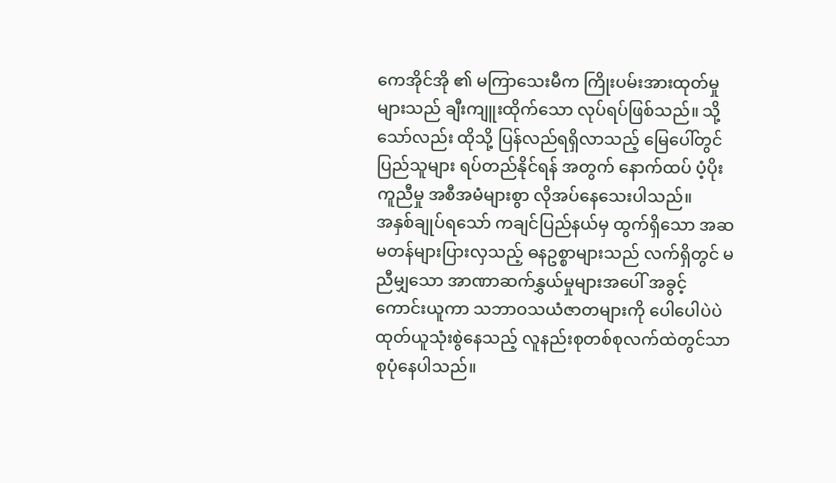ကေအိုင်အို ၏ မကြာသေးမီက ကြိုးပမ်းအားထုတ်မှုများသည် ချီးကျူးထိုက်သော လုပ်ရပ်ဖြစ်သည်။ သို့သော်လည်း ထိုသို့ ပြန်လည်ရရှိလာသည့် မြေပေါ်တွင် ပြည်သူများ ရပ်တည်နိုင်ရန် အတွက် နောက်ထပ် ပံ့ပိုးကူညီမှု အစီအမံများစွာ လိုအပ်နေသေးပါသည်။
အနှစ်ချုပ်ရသော် ကချင်ပြည်နယ်မှ ထွက်ရှိသော အဆမတန်များပြားလှသည့် ဓနဥစ္စာများသည် လက်ရှိတွင် မညီမျှသော အာဏာဆက်နွှယ်မှုများအပေါ် အခွင့်ကောင်းယူကာ သဘာဝသယံဇာတများကို ပေါပေါပဲပဲ ထုတ်ယူသုံးစွဲနေသည့် လူနည်းစုတစ်စုလက်ထဲတွင်သာ စုပုံနေပါသည်။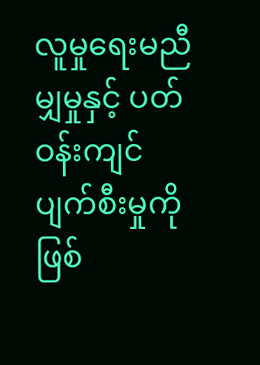လူမှုရေးမညီမျှမှုနှင့် ပတ်ဝန်းကျင် ပျက်စီးမှုကို ဖြစ်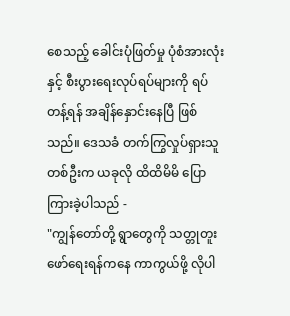စေသည့် ခေါင်းပုံဖြတ်မှု ပုံစံအားလုံးနှင့် စီးပွားရေးလုပ်ရပ်များကို ရပ်တန့်ရန် အချိန်နှောင်းနေပြီ ဖြစ်သည်။ ဒေသခံ တက်ကြွလှုပ်ရှားသူတစ်ဦးက ယခုလို ထိထိမိမိ ပြောကြားခဲ့ပါသည် -
"ကျွန်တော်တို့ ရွာတွေကို သတ္တုတူးဖော်ရေးရန်ကနေ ကာကွယ်ဖို့ လိုပါ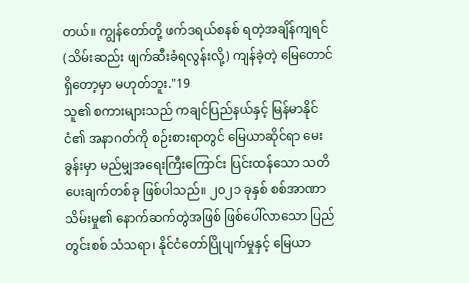တယ်။ ကျွန်တော်တို့ ဖက်ဒရယ်စနစ် ရတဲ့အချိန်ကျရင် (သိမ်းဆည်း ဖျက်ဆီးခံရလွန်းလို့) ကျန်ခဲ့တဲ့ မြေတောင် ရှိတော့မှာ မဟုတ်ဘူး."19
သူ၏ စကားများသည် ကချင်ပြည်နယ်နှင့် မြန်မာနိုင်ငံ၏ အနာဂတ်ကို စဉ်းစားရာတွင် မြေယာဆိုင်ရာ မေးခွန်းမှာ မည်မျှအရေးကြီးကြောင်း ပြင်းထန်သော သတိပေးချက်တစ်ခု ဖြစ်ပါသည်။ ၂၀၂၁ ခုနှစ် စစ်အာဏာသိမ်းမှု၏ နောက်ဆက်တွဲအဖြစ် ဖြစ်ပေါ်လာသော ပြည်တွင်းစစ် သံသရာ၊ နိုင်ငံတော်ပြိုပျက်မှုနှင့် မြေယာ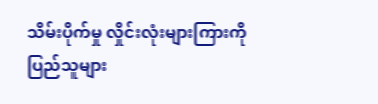သိမ်းပိုက်မှု လှိုင်းလုံးများကြားကို ပြည်သူများ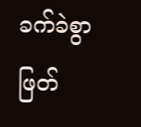ခက်ခဲစွာ ဖြတ်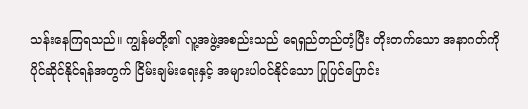သန်းနေကြရသည်။ ကျွန်မတို့၏ လူ့အဖွဲ့အစည်းသည် ရေရှည်တည်တံ့ပြီး တိုးတက်သော အနာဂတ်ကို ပိုင်ဆိုင်နိုင်ရန်အတွက် ငြိမ်းချမ်းရေးနှင့် အများပါဝင်နိုင်သော ပြုပြင်ပြောင်း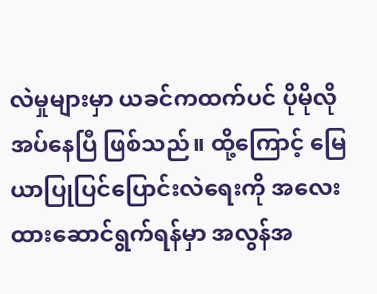လဲမှုများမှာ ယခင်ကထက်ပင် ပိုမိုလိုအပ်နေပြီ ဖြစ်သည်။ ထို့ကြောင့် မြေယာပြုပြင်ပြောင်းလဲရေးကို အလေးထားဆောင်ရွက်ရန်မှာ အလွန်အ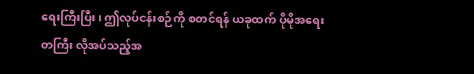ရေးကြီးပြီး၊ ဤလုပ်ငန်းစဉ်ကို စတင်ရန် ယခုထက် ပိုမိုအရေးတကြီး လိုအပ်သည့်အ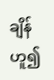ချိန်ဟူ၍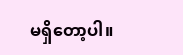မရှိတော့ပါ။